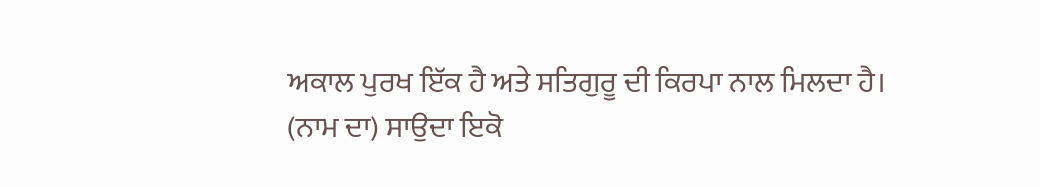ਅਕਾਲ ਪੁਰਖ ਇੱਕ ਹੈ ਅਤੇ ਸਤਿਗੁਰੂ ਦੀ ਕਿਰਪਾ ਨਾਲ ਮਿਲਦਾ ਹੈ।
(ਨਾਮ ਦਾ) ਸਾਉਦਾ ਇਕੋ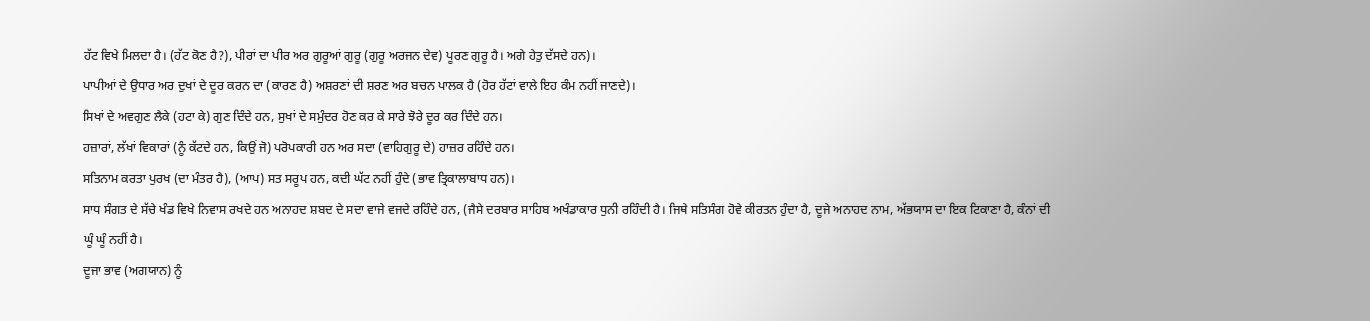ਹੱਟ ਵਿਖੇ ਮਿਲਦਾ ਹੈ। (ਹੱਟ ਕੋਣ ਹੈ?), ਪੀਰਾਂ ਦਾ ਪੀਰ ਅਰ ਗੁਰੂਆਂ ਗੁਰੂ (ਗੁਰੂ ਅਰਜਨ ਦੇਵ) ਪੂਰਣ ਗੁਰੂ ਹੈ। ਅਗੇ ਹੇਤੁ ਦੱਸਦੇ ਹਨ)।
ਪਾਪੀਆਂ ਦੇ ਉਧਾਰ ਅਰ ਦੁਖਾਂ ਦੇ ਦੂਰ ਕਰਨ ਦਾ (ਕਾਰਣ ਹੈ) ਅਸ਼ਰਣਾਂ ਦੀ ਸ਼ਰਣ ਅਰ ਬਚਨ ਪਾਲਕ ਹੈ (ਹੋਰ ਹੱਟਾਂ ਵਾਲੇ ਇਹ ਕੰਮ ਨਹੀਂ ਜਾਣਦੇ)।
ਸਿਖਾਂ ਦੇ ਅਵਗੁਣ ਲੈਕੇ (ਹਟਾ ਕੇ) ਗੁਣ ਦਿੰਦੇ ਹਨ, ਸੁਖਾਂ ਦੇ ਸਮੁੰਦਰ ਹੋਣ ਕਰ ਕੇ ਸਾਰੇ ਝੋਰੇ ਦੂਰ ਕਰ ਦਿੰਦੇ ਹਨ।
ਹਜ਼ਾਰਾਂ, ਲੱਖਾਂ ਵਿਕਾਰਾਂ (ਨੂੰ ਕੱਟਦੇ ਹਨ, ਕਿਉਂ ਜੋ) ਪਰੋਪਕਾਰੀ ਹਨ ਅਰ ਸਦਾ (ਵਾਹਿਗੁਰੂ ਦੇ) ਹਾਜ਼ਰ ਰਹਿੰਦੇ ਹਨ।
ਸਤਿਨਾਮ ਕਰਤਾ ਪੁਰਖ (ਦਾ ਮੰਤਰ ਹੈ), (ਆਪ) ਸਤ ਸਰੂਪ ਹਨ, ਕਦੀ ਘੱਟ ਨਹੀਂ ਹੁੰਦੇ (ਭਾਵ ਤ੍ਰਿਕਾਲਾਬਾਧ ਹਨ)।
ਸਾਧ ਸੰਗਤ ਦੇ ਸੱਚੇ ਖੰਡ ਵਿਖੇ ਨਿਵਾਸ ਰਖਦੇ ਹਨ ਅਨਾਹਦ ਸ਼ਬਦ ਦੇ ਸਦਾ ਵਾਜੇ ਵਜਦੇ ਰਹਿੰਦੇ ਹਨ, (ਜੈਸੇ ਦਰਬਾਰ ਸਾਹਿਬ ਅਖੰਡਾਕਾਰ ਧੁਨੀ ਰਹਿੰਦੀ ਹੈ। ਜਿਥੇ ਸਤਿਸੰਗ ਹੋਵੇ ਕੀਰਤਨ ਹੁੰਦਾ ਹੈ, ਦੂਜੇ ਅਨਾਹਦ ਨਾਮ, ਅੱਭਯਾਸ ਦਾ ਇਕ ਟਿਕਾਣਾ ਹੈ, ਕੰਨਾਂ ਦੀ ਘੂੰ ਘੂੰ ਨਹੀਂ ਹੈ।
ਦੂਜਾ ਭਾਵ (ਅਗਯਾਨ) ਨੂੰ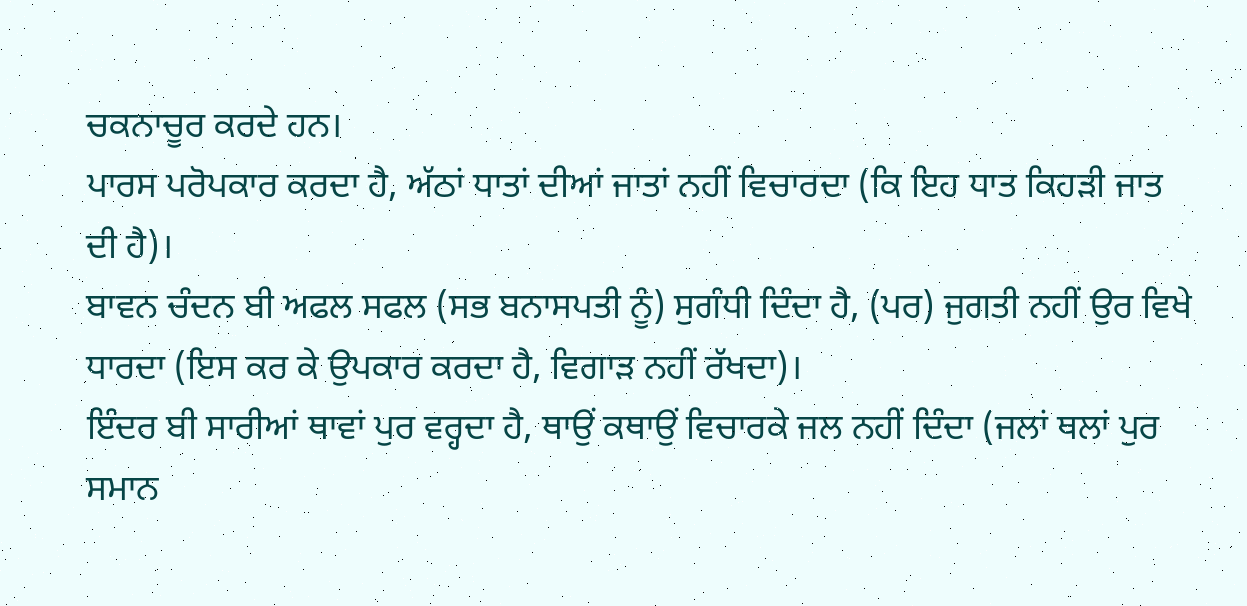ਚਕਨਾਚੂਰ ਕਰਦੇ ਹਨ।
ਪਾਰਸ ਪਰੋਪਕਾਰ ਕਰਦਾ ਹੈ, ਅੱਠਾਂ ਧਾਤਾਂ ਦੀਆਂ ਜਾਤਾਂ ਨਹੀਂ ਵਿਚਾਰਦਾ (ਕਿ ਇਹ ਧਾਤ ਕਿਹੜੀ ਜਾਤ ਦੀ ਹੈ)।
ਬਾਵਨ ਚੰਦਨ ਬੀ ਅਫਲ ਸਫਲ (ਸਭ ਬਨਾਸਪਤੀ ਨੂੰ) ਸੁਗੰਧੀ ਦਿੰਦਾ ਹੈ, (ਪਰ) ਜੁਗਤੀ ਨਹੀਂ ਉਰ ਵਿਖੇ ਧਾਰਦਾ (ਇਸ ਕਰ ਕੇ ਉਪਕਾਰ ਕਰਦਾ ਹੈ, ਵਿਗਾੜ ਨਹੀਂ ਰੱਖਦਾ)।
ਇੰਦਰ ਬੀ ਸਾਰੀਆਂ ਥਾਵਾਂ ਪੁਰ ਵਰ੍ਹਦਾ ਹੈ, ਥਾਉਂ ਕਥਾਉਂ ਵਿਚਾਰਕੇ ਜਲ ਨਹੀਂ ਦਿੰਦਾ (ਜਲਾਂ ਥਲਾਂ ਪੁਰ ਸਮਾਨ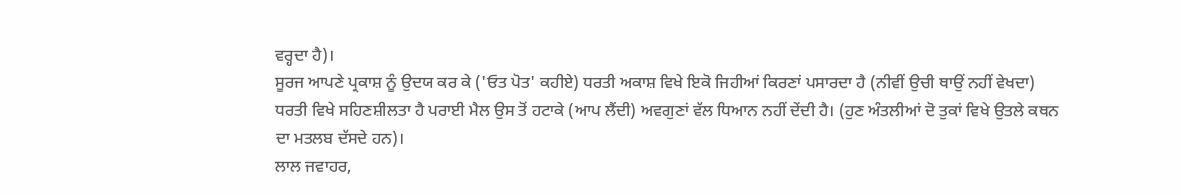ਵਰ੍ਹਦਾ ਹੈ)।
ਸੂਰਜ ਆਪਣੇ ਪ੍ਰਕਾਸ਼ ਨੂੰ ਉਦਯ ਕਰ ਕੇ ('ਓਤ ਪੋਤ' ਕਹੀਏ) ਧਰਤੀ ਅਕਾਸ਼ ਵਿਖੇ ਇਕੋ ਜਿਹੀਆਂ ਕਿਰਣਾਂ ਪਸਾਰਦਾ ਹੈ (ਨੀਵੀਂ ਉਚੀ ਥਾਉਂ ਨਹੀਂ ਵੇਖਦਾ)
ਧਰਤੀ ਵਿਖੇ ਸਹਿਣਸ਼ੀਲਤਾ ਹੈ ਪਰਾਈ ਮੈਲ ਉਸ ਤੋਂ ਹਟਾਕੇ (ਆਪ ਲੈਂਦੀ) ਅਵਗੁਣਾਂ ਵੱਲ ਧਿਆਨ ਨਹੀਂ ਦੇਂਦੀ ਹੈ। (ਹੁਣ ਅੰਤਲੀਆਂ ਦੋ ਤੁਕਾਂ ਵਿਖੇ ਉਤਲੇ ਕਥਨ ਦਾ ਮਤਲਬ ਦੱਸਦੇ ਹਨ)।
ਲਾਲ ਜਵਾਹਰ,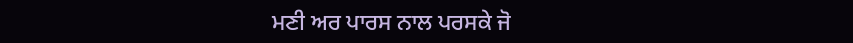ਮਣੀ ਅਰ ਪਾਰਸ ਨਾਲ ਪਰਸਕੇ ਜੋ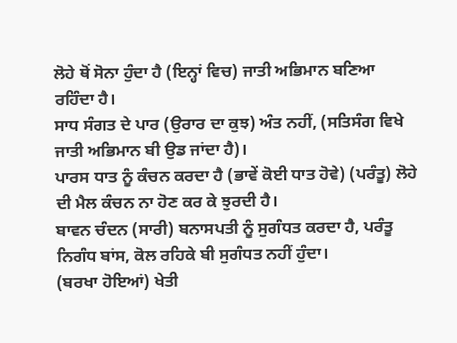ਲੋਹੇ ਥੋਂ ਸੋਨਾ ਹੁੰਦਾ ਹੈ (ਇਨ੍ਹਾਂ ਵਿਚ) ਜਾਤੀ ਅਭਿਮਾਨ ਬਣਿਆ ਰਹਿੰਦਾ ਹੈ।
ਸਾਧ ਸੰਗਤ ਦੇ ਪਾਰ (ਉਰਾਰ ਦਾ ਕੁਝ) ਅੰਤ ਨਹੀਂ, (ਸਤਿਸੰਗ ਵਿਖੇ ਜਾਤੀ ਅਭਿਮਾਨ ਬੀ ਉਡ ਜਾਂਦਾ ਹੈ)।
ਪਾਰਸ ਧਾਤ ਨੂੰ ਕੰਚਨ ਕਰਦਾ ਹੈ (ਭਾਵੇਂ ਕੋਈ ਧਾਤ ਹੋਵੇ) (ਪਰੰਤੂ) ਲੋਹੇ ਦੀ ਮੈਲ ਕੰਚਨ ਨਾ ਹੋਣ ਕਰ ਕੇ ਝੁਰਦੀ ਹੈ।
ਬਾਵਨ ਚੰਦਨ (ਸਾਰੀ) ਬਨਾਸਪਤੀ ਨੂੰ ਸੁਗੰਧਤ ਕਰਦਾ ਹੈ, ਪਰੰਤੂ ਨਿਗੰਧ ਬਾਂਸ, ਕੋਲ ਰਹਿਕੇ ਬੀ ਸੁਗੰਧਤ ਨਹੀਂ ਹੁੰਦਾ।
(ਬਰਖਾ ਹੋਇਆਂ) ਖੇਤੀ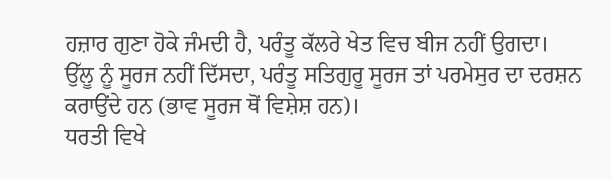ਹਜ਼ਾਰ ਗੁਣਾ ਹੋਕੇ ਜੰਮਦੀ ਹੈ, ਪਰੰਤੂ ਕੱਲਰੇ ਖੇਤ ਵਿਚ ਬੀਜ ਨਹੀਂ ਉਗਦਾ।
ਉੱਲੂ ਨੂੰ ਸੂਰਜ ਨਹੀਂ ਦਿੱਸਦਾ, ਪਰੰਤੂ ਸਤਿਗੁਰੂ ਸੂਰਜ ਤਾਂ ਪਰਮੇਸੁਰ ਦਾ ਦਰਸ਼ਨ ਕਰਾਉਂਦੇ ਹਨ (ਭਾਵ ਸੂਰਜ ਥੋਂ ਵਿਸ਼ੇਸ਼ ਹਨ)।
ਧਰਤੀ ਵਿਖੇ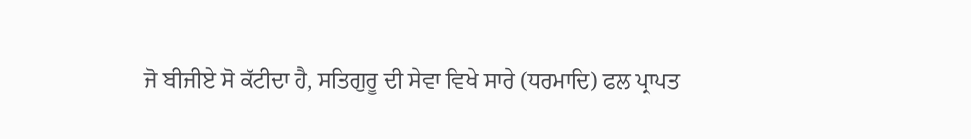ਜੋ ਬੀਜੀਏ ਸੋ ਕੱਟੀਦਾ ਹੈ, ਸਤਿਗੁਰੂ ਦੀ ਸੇਵਾ ਵਿਖੇ ਸਾਰੇ (ਧਰਮਾਦਿ) ਫਲ ਪ੍ਰਾਪਤ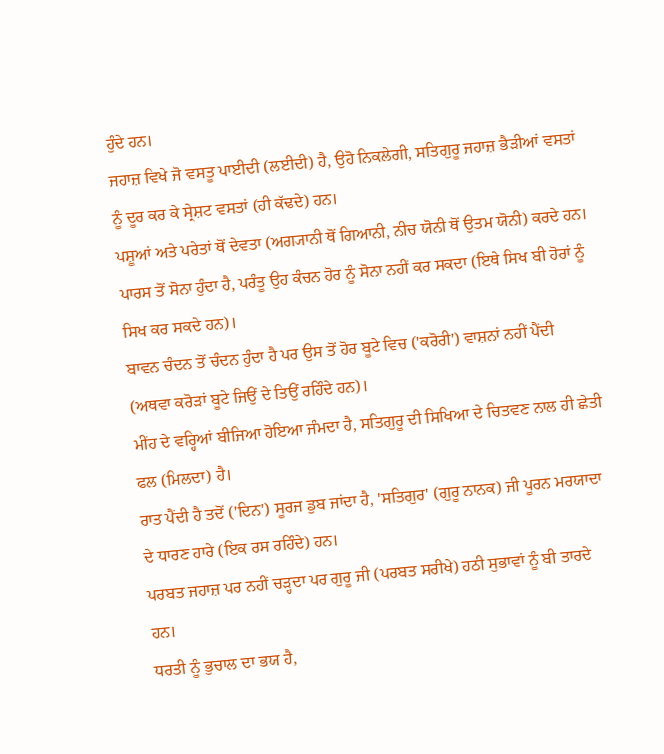ਹੁੰਦੇ ਹਨ।
ਜਹਾਜ਼ ਵਿਖੇ ਜੋ ਵਸਤੂ ਪਾਈਦੀ (ਲਈਦੀ) ਹੈ, ਉਹੋ ਨਿਕਲੇਗੀ, ਸਤਿਗੁਰੂ ਜਹਾਜ਼ ਭੈੜੀਆਂ ਵਸਤਾਂ ਨੂੰ ਦੂਰ ਕਰ ਕੇ ਸ੍ਰੇਸ਼ਟ ਵਸਤਾਂ (ਹੀ ਕੱਢਦੇ) ਹਨ।
ਪਸ਼ੂਆਂ ਅਤੇ ਪਰੇਤਾਂ ਥੋਂ ਦੇਵਤਾ (ਅਗ੍ਯਾਨੀ ਥੋਂ ਗਿਆਨੀ, ਨੀਚ ਯੋਨੀ ਥੋਂ ਉਤਮ ਯੋਨੀ) ਕਰਦੇ ਹਨ।
ਪਾਰਸ ਤੋਂ ਸੋਨਾ ਹੁੰਦਾ ਹੈ, ਪਰੰਤੂ ਉਹ ਕੰਚਨ ਹੋਰ ਨੂੰ ਸੋਨਾ ਨਹੀਂ ਕਰ ਸਕਦਾ (ਇਥੇ ਸਿਖ ਬੀ ਹੋਰਾਂ ਨੂੰ ਸਿਖ ਕਰ ਸਕਦੇ ਹਨ)।
ਬਾਵਨ ਚੰਦਨ ਤੋਂ ਚੰਦਨ ਹੁੰਦਾ ਹੈ ਪਰ ਉਸ ਤੋਂ ਹੋਰ ਬੂਟੇ ਵਿਚ ('ਕਰੋਰੀ') ਵਾਸ਼ਨਾਂ ਨਹੀਂ ਪੈਂਦੀ (ਅਥਵਾ ਕਰੋੜਾਂ ਬੂਟੇ ਜਿਉਂ ਦੇ ਤਿਉਂ ਰਹਿੰਦੇ ਹਨ)।
ਮੀਂਹ ਦੇ ਵਰ੍ਹਿਆਂ ਬੀਜਿਆ ਹੋਇਆ ਜੰਮਦਾ ਹੈ, ਸਤਿਗੁਰੂ ਦੀ ਸਿਖਿਆ ਦੇ ਚਿਤਵਣ ਨਾਲ ਹੀ ਛੇਤੀ ਫਲ (ਮਿਲਦਾ) ਹੈ।
ਰਾਤ ਪੈਂਦੀ ਹੈ ਤਦੋਂ ('ਦਿਨ') ਸੂਰਜ ਡੁਬ ਜਾਂਦਾ ਹੈ, 'ਸਤਿਗੁਰ' (ਗੁਰੂ ਨਾਨਕ) ਜੀ ਪੂਰਨ ਮਰਯਾਦਾ ਦੇ ਧਾਰਣ ਹਾਰੇ (ਇਕ ਰਸ ਰਹਿੰਦੇ) ਹਨ।
ਪਰਬਤ ਜਹਾਜ਼ ਪਰ ਨਹੀਂ ਚੜ੍ਹਦਾ ਪਰ ਗੁਰੂ ਜੀ (ਪਰਬਤ ਸਰੀਖੇ) ਹਠੀ ਸੁਭਾਵਾਂ ਨੂੰ ਬੀ ਤਾਰਦੇ ਹਨ।
ਧਰਤੀ ਨੂੰ ਭੁਚਾਲ ਦਾ ਭਯ ਹੈ,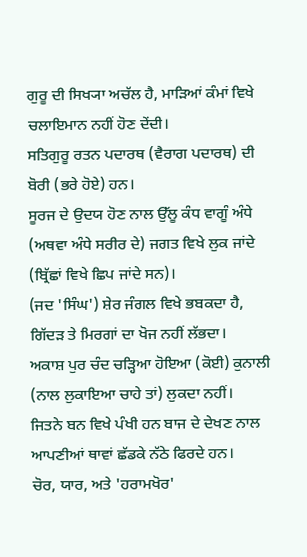ਗੁਰੂ ਦੀ ਸਿਖ੍ਯਾ ਅਚੱਲ ਹੈ, ਮਾੜਿਆਂ ਕੰਮਾਂ ਵਿਖੇ ਚਲਾਇਮਾਨ ਨਹੀਂ ਹੋਣ ਦੇਂਦੀ।
ਸਤਿਗੁਰੂ ਰਤਨ ਪਦਾਰਥ (ਵੈਰਾਗ ਪਦਾਰਥ) ਦੀ ਬੋਰੀ (ਭਰੇ ਹੋਏ) ਹਨ।
ਸੂਰਜ ਦੇ ਉਦਯ ਹੋਣ ਨਾਲ ਉੱਲੂ ਕੰਧ ਵਾਗੂੰ ਅੰਧੇ (ਅਥਵਾ ਅੰਧੇ ਸਰੀਰ ਦੇ) ਜਗਤ ਵਿਖੇ ਲੁਕ ਜਾਂਦੇ (ਬ੍ਰਿੱਛਾਂ ਵਿਖੇ ਛਿਪ ਜਾਂਦੇ ਸਨ)।
(ਜਦ 'ਸਿੰਘ') ਸ਼ੇਰ ਜੰਗਲ ਵਿਖੇ ਭਬਕਦਾ ਹੈ, ਗਿੱਦੜ ਤੇ ਮਿਰਗਾਂ ਦਾ ਖੋਜ ਨਹੀਂ ਲੱਭਦਾ।
ਅਕਾਸ਼ ਪੁਰ ਚੰਦ ਚੜ੍ਹਿਆ ਹੋਇਆ (ਕੋਈ) ਕੁਨਾਲੀ (ਨਾਲ ਲੁਕਾਇਆ ਚਾਹੇ ਤਾਂ) ਲੁਕਦਾ ਨਹੀਂ।
ਜਿਤਨੇ ਬਨ ਵਿਖੇ ਪੰਖੀ ਹਨ ਬਾਜ ਦੇ ਦੇਖਣ ਨਾਲ ਆਪਣੀਆਂ ਥਾਵਾਂ ਛੱਡਕੇ ਨੱਠੇ ਫਿਰਦੇ ਹਨ।
ਚੋਰ, ਯਾਰ, ਅਤੇ 'ਹਰਾਮਖੋਰ'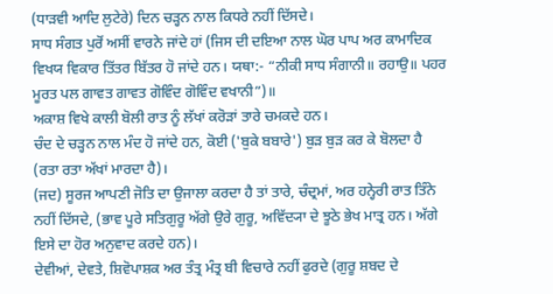(ਧਾੜਵੀ ਆਦਿ ਲੁਟੇਰੇ) ਦਿਨ ਚੜ੍ਹਨ ਨਾਲ ਕਿਧਰੇ ਨਹੀਂ ਦਿੱਸਦੇ।
ਸਾਧ ਸੰਗਤ ਪੁਰੋਂ ਅਸੀਂ ਵਾਰਨੇ ਜਾਂਦੇ ਹਾਂ (ਜਿਸ ਦੀ ਦਇਆ ਨਾਲ ਘੋਰ ਪਾਪ ਅਰ ਕਾਮਾਦਿਕ ਵਿਖਯ ਵਿਕਾਰ ਤਿੱਤਰ ਬਿੱਤਰ ਹੋ ਜਾਂਦੇ ਹਨ। ਯਥਾ:- “ਨੀਕੀ ਸਾਧ ਸੰਗਾਨੀ॥ ਰਹਾਉ॥ ਪਹਰ ਮੂਰਤ ਪਲ ਗਾਵਤ ਗਾਵਤ ਗੋਵਿੰਦ ਗੋਵਿੰਦ ਵਖਾਨੀ”)॥
ਅਕਾਸ਼ ਵਿਖੇ ਕਾਲੀ ਬੋਲੀ ਰਾਤ ਨੂੰ ਲੱਖਾਂ ਕਰੋੜਾਂ ਤਾਰੇ ਚਮਕਦੇ ਹਨ।
ਚੰਦ ਦੇ ਚੜ੍ਹਨ ਨਾਲ ਮੰਦ ਹੋ ਜਾਂਦੇ ਹਨ, ਕੋਈ ('ਬੁਕੇ ਬਬਾਰੇ') ਬੁੜ ਬੁੜ ਕਰ ਕੇ ਬੋਲਦਾ ਹੈ (ਰਤਾ ਰਤਾ ਅੱਖਾਂ ਮਾਰਦਾ ਹੈ)।
(ਜਦ) ਸੂਰਜ ਆਪਣੀ ਜੋਤਿ ਦਾ ਉਜਾਲਾ ਕਰਦਾ ਹੈ ਤਾਂ ਤਾਰੇ, ਚੰਦ੍ਰਮਾਂ, ਅਰ ਹਨ੍ਹੇਰੀ ਰਾਤ ਤਿੰਨੇ ਨਹੀਂ ਦਿੱਸਦੇ, (ਭਾਵ ਪੂਰੇ ਸਤਿਗੁਰੂ ਅੱਗੇ ਉਰੇ ਗੁਰੂ, ਅਵਿੱਦ੍ਯਾ ਦੇ ਝੂਠੇ ਭੇਖ ਮਾਤ੍ਰ ਹਨ। ਅੱਗੇ ਇਸੇ ਦਾ ਹੋਰ ਅਨੁਵਾਦ ਕਰਦੇ ਹਨ)।
ਦੇਵੀਆਂ, ਦੇਵਤੇ, ਸ਼ਿਵੋਪਾਸ਼ਕ ਅਰ ਤੰਤ੍ਰ ਮੰਤ੍ਰ ਬੀ ਵਿਚਾਰੇ ਨਹੀਂ ਫੁਰਦੇ (ਗੁਰੂ ਸ਼ਬਦ ਦੇ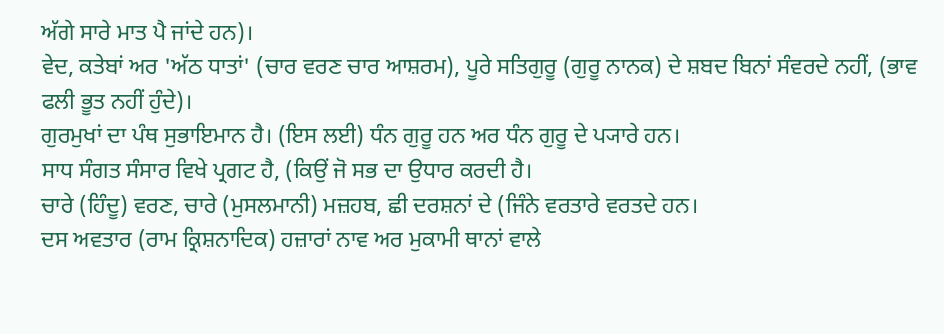ਅੱਗੇ ਸਾਰੇ ਮਾਤ ਪੈ ਜਾਂਦੇ ਹਨ)।
ਵੇਦ, ਕਤੇਬਾਂ ਅਰ 'ਅੱਠ ਧਾਤਾਂ' (ਚਾਰ ਵਰਣ ਚਾਰ ਆਸ਼ਰਮ), ਪੂਰੇ ਸਤਿਗੁਰੂ (ਗੁਰੂ ਨਾਨਕ) ਦੇ ਸ਼ਬਦ ਬਿਨਾਂ ਸੰਵਰਦੇ ਨਹੀਂ, (ਭਾਵ ਫਲੀ ਭੂਤ ਨਹੀਂ ਹੁੰਦੇ)।
ਗੁਰਮੁਖਾਂ ਦਾ ਪੰਥ ਸੁਭਾਇਮਾਨ ਹੈ। (ਇਸ ਲਈ) ਧੰਨ ਗੁਰੂ ਹਨ ਅਰ ਧੰਨ ਗੁਰੂ ਦੇ ਪ੍ਯਾਰੇ ਹਨ।
ਸਾਧ ਸੰਗਤ ਸੰਸਾਰ ਵਿਖੇ ਪ੍ਰਗਟ ਹੈ, (ਕਿਉਂ ਜੋ ਸਭ ਦਾ ਉਧਾਰ ਕਰਦੀ ਹੈ।
ਚਾਰੇ (ਹਿੰਦੂ) ਵਰਣ, ਚਾਰੇ (ਮੁਸਲਮਾਨੀ) ਮਜ਼ਹਬ, ਛੀ ਦਰਸ਼ਨਾਂ ਦੇ (ਜਿੰਨੇ ਵਰਤਾਰੇ ਵਰਤਦੇ ਹਨ।
ਦਸ ਅਵਤਾਰ (ਰਾਮ ਕ੍ਰਿਸ਼ਨਾਦਿਕ) ਹਜ਼ਾਰਾਂ ਨਾਵ ਅਰ ਮੁਕਾਮੀ ਥਾਨਾਂ ਵਾਲੇ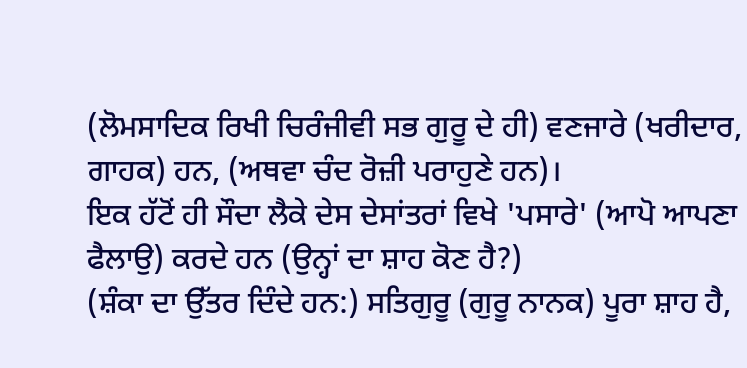(ਲੋਮਸਾਦਿਕ ਰਿਖੀ ਚਿਰੰਜੀਵੀ ਸਭ ਗੁਰੂ ਦੇ ਹੀ) ਵਣਜਾਰੇ (ਖਰੀਦਾਰ, ਗਾਹਕ) ਹਨ, (ਅਥਵਾ ਚੰਦ ਰੋਜ਼ੀ ਪਰਾਹੁਣੇ ਹਨ)।
ਇਕ ਹੱਟੋਂ ਹੀ ਸੌਦਾ ਲੈਕੇ ਦੇਸ ਦੇਸਾਂਤਰਾਂ ਵਿਖੇ 'ਪਸਾਰੇ' (ਆਪੋ ਆਪਣਾ ਫੈਲਾਉ) ਕਰਦੇ ਹਨ (ਉਨ੍ਹਾਂ ਦਾ ਸ਼ਾਹ ਕੋਣ ਹੈ?)
(ਸ਼ੰਕਾ ਦਾ ਉੱਤਰ ਦਿੰਦੇ ਹਨ:) ਸਤਿਗੁਰੂ (ਗੁਰੂ ਨਾਨਕ) ਪੂਰਾ ਸ਼ਾਹ ਹੈ,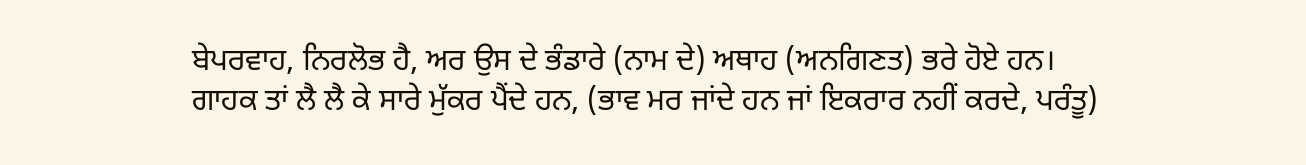ਬੇਪਰਵਾਹ, ਨਿਰਲੋਭ ਹੈ, ਅਰ ਉਸ ਦੇ ਭੰਡਾਰੇ (ਨਾਮ ਦੇ) ਅਥਾਹ (ਅਨਗਿਣਤ) ਭਰੇ ਹੋਏ ਹਨ।
ਗਾਹਕ ਤਾਂ ਲੈ ਲੈ ਕੇ ਸਾਰੇ ਮੁੱਕਰ ਪੈਂਦੇ ਹਨ, (ਭਾਵ ਮਰ ਜਾਂਦੇ ਹਨ ਜਾਂ ਇਕਰਾਰ ਨਹੀਂ ਕਰਦੇ, ਪਰੰਤੂ)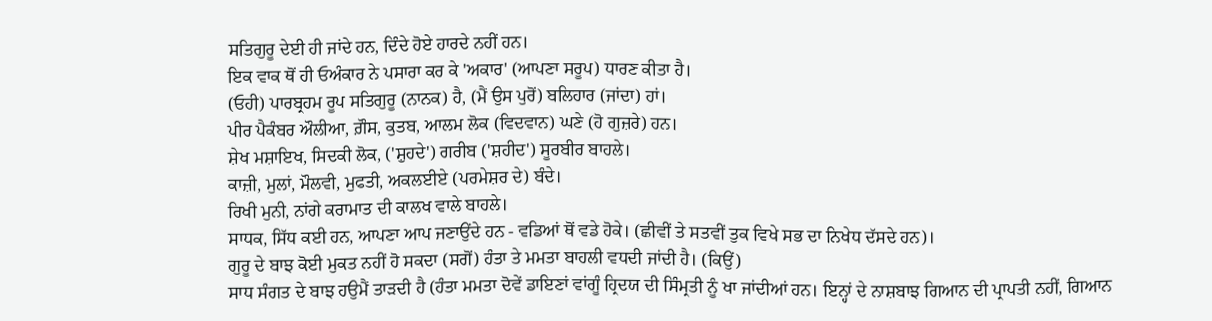ਸਤਿਗੁਰੂ ਦੇਈ ਹੀ ਜਾਂਦੇ ਹਨ, ਦਿੰਦੇ ਹੋਏ ਹਾਰਦੇ ਨਹੀਂ ਹਨ।
ਇਕ ਵਾਕ ਥੋਂ ਹੀ ਓਅੰਕਾਰ ਨੇ ਪਸਾਰਾ ਕਰ ਕੇ 'ਅਕਾਰ' (ਆਪਣਾ ਸਰੂਪ) ਧਾਰਣ ਕੀਤਾ ਹੈ।
(ਓਹੀ) ਪਾਰਬ੍ਰਹਮ ਰੂਪ ਸਤਿਗੁਰੂ (ਨਾਨਕ) ਹੈ, (ਮੈਂ ਉਸ ਪੁਰੋਂ) ਬਲਿਹਾਰ (ਜਾਂਦਾ) ਹਾਂ।
ਪੀਰ ਪੈਕੰਬਰ ਔਲੀਆ, ਗ਼ੌਸ, ਕੁਤਬ, ਆਲਮ ਲੋਕ (ਵਿਦਵਾਨ) ਘਣੇ (ਹੋ ਗੁਜ਼ਰੇ) ਹਨ।
ਸ਼ੇਖ ਮਸ਼ਾਇਖ, ਸਿਦਕੀ ਲੋਕ, ('ਸ਼ੁਹਦੇ') ਗਰੀਬ ('ਸ਼ਹੀਦ') ਸੂਰਬੀਰ ਬਾਹਲੇ।
ਕਾਜ਼ੀ, ਮੁਲਾਂ, ਮੌਲਵੀ, ਮੁਫਤੀ, ਅਕਲਈਏ (ਪਰਮੇਸ਼ਰ ਦੇ) ਬੰਦੇ।
ਰਿਖੀ ਮੁਨੀ, ਨਾਂਗੇ ਕਰਾਮਾਤ ਦੀ ਕਾਲਖ ਵਾਲੇ ਬਾਹਲੇ।
ਸਾਧਕ, ਸਿੱਧ ਕਈ ਹਨ, ਆਪਣਾ ਆਪ ਜਣਾਉਂਦੇ ਹਨ - ਵਡਿਆਂ ਥੋਂ ਵਡੇ ਹੋਕੇ। (ਛੀਵੀਂ ਤੇ ਸਤਵੀਂ ਤੁਕ ਵਿਖੇ ਸਭ ਦਾ ਨਿਖੇਧ ਦੱਸਦੇ ਹਨ)।
ਗੁਰੂ ਦੇ ਬਾਝ ਕੋਈ ਮੁਕਤ ਨਹੀਂ ਹੋ ਸਕਦਾ (ਸਗੋਂ) ਹੰਤਾ ਤੇ ਮਮਤਾ ਬਾਹਲੀ ਵਧਦੀ ਜਾਂਦੀ ਹੈ। (ਕਿਉਂ)
ਸਾਧ ਸੰਗਤ ਦੇ ਬਾਝ ਹਉਮੈਂ ਤਾੜਦੀ ਹੈ (ਹੰਤਾ ਮਮਤਾ ਦੋਵੇਂ ਡਾਇਣਾਂ ਵਾਂਗੂੰ ਹ੍ਰਿਦਯ ਦੀ ਸਿੰਮ੍ਰਤੀ ਨੂੰ ਖਾ ਜਾਂਦੀਆਂ ਹਨ। ਇਨ੍ਹਾਂ ਦੇ ਨਾਸ਼ਬਾਝ ਗਿਆਨ ਦੀ ਪ੍ਰਾਪਤੀ ਨਹੀਂ, ਗਿਆਨ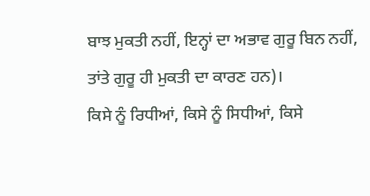ਬਾਝ ਮੁਕਤੀ ਨਹੀਂ, ਇਨ੍ਹਾਂ ਦਾ ਅਭਾਵ ਗੁਰੂ ਬਿਨ ਨਹੀਂ, ਤਾਂਤੇ ਗੁਰੂ ਹੀ ਮੁਕਤੀ ਦਾ ਕਾਰਣ ਹਨ)।
ਕਿਸੇ ਨੂੰ ਰਿਧੀਆਂ, ਕਿਸੇ ਨੂੰ ਸਿਧੀਆਂ, ਕਿਸੇ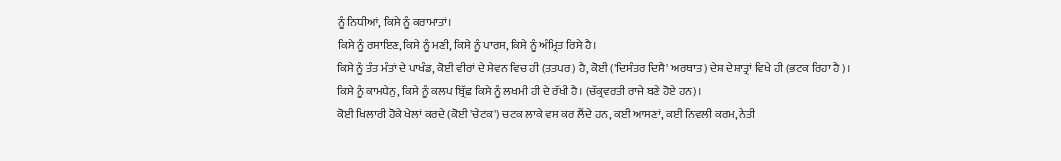ਨੂੰ ਨਿਧੀਆਂ, ਕਿਸੇ ਨੂੰ ਕਰਾਮਾਤਾਂ।
ਕਿਸੇ ਨੂੰ ਰਸਾਇਣ, ਕਿਸੇ ਨੂੰ ਮਣੀ, ਕਿਸੇ ਨੂੰ ਪਾਰਸ, ਕਿਸੇ ਨੂੰ ਅੰਮ੍ਰਿਤ ਰਿਸੇ ਹੈ।
ਕਿਸੇ ਨੂੰ ਤੰਤ ਮੰਤਾਂ ਦੇ ਪਾਖੰਡ, ਕੋਈ ਵੀਰਾਂ ਦੇ ਸੇਵਨ ਵਿਚ ਹੀ (ਤਤਪਰ) ਹੈ, ਕੋਈ ('ਦਿਸੰਤਰ ਦਿਸੈ' ਅਰਥਾਤ) ਦੇਸ਼ ਦੇਸ਼ਾਤ੍ਰਾਂ ਵਿਖੇ ਹੀ (ਭਟਕ ਰਿਹਾ ਹੈ)।
ਕਿਸੇ ਨੂੰ ਕਾਮਧੇਨੁ, ਕਿਸੇ ਨੂੰ ਕਲਪ ਬ੍ਰਿੱਛ ਕਿਸੇ ਨੂੰ ਲਖਮੀ ਹੀ ਦੇ ਰੱਖੀ ਹੈ। (ਚੱਕ੍ਰਵਰਤੀ ਰਾਜੇ ਬਣੇ ਹੋਏ ਹਨ)।
ਕੋਈ ਖਿਲਾਰੀ ਹੋਕੇ ਖੇਲਾਂ ਕਰਦੇ (ਕੋਈ 'ਚੇਟਕ') ਚਟਕ ਲਾਕੇ ਵਸ ਕਰ ਲੈਂਦੇ ਹਨ, ਕਈ ਆਸਣਾਂ, ਕਈ ਨਿਵਲੀ ਕਰਮ, ਨੇਤੀ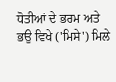ਧੋਤੀਆਂ ਦੇ ਭਰਮ ਅਤੇ ਭਉ ਵਿਖੇ ('ਮਿਸੇ') ਮਿਲੇ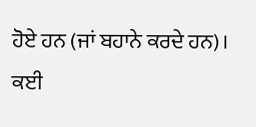ਹੋਏ ਹਨ (ਜਾਂ ਬਹਾਨੇ ਕਰਦੇ ਹਨ)।
ਕਈ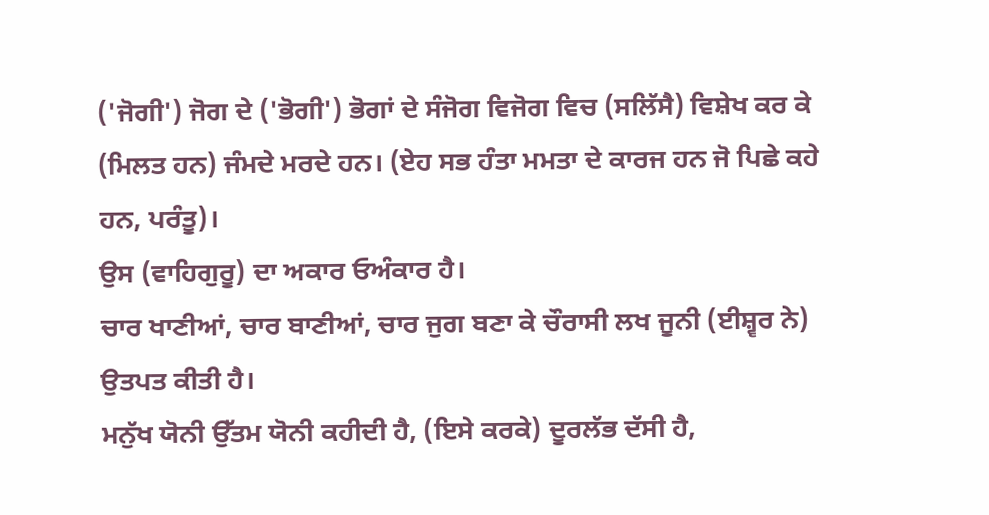('ਜੋਗੀ') ਜੋਗ ਦੇ ('ਭੋਗੀ') ਭੋਗਾਂ ਦੇ ਸੰਜੋਗ ਵਿਜੋਗ ਵਿਚ (ਸਲਿੱਸੈ) ਵਿਸ਼ੇਖ ਕਰ ਕੇ (ਮਿਲਤ ਹਨ) ਜੰਮਦੇ ਮਰਦੇ ਹਨ। (ਏਹ ਸਭ ਹੰਤਾ ਮਮਤਾ ਦੇ ਕਾਰਜ ਹਨ ਜੋ ਪਿਛੇ ਕਹੇ ਹਨ, ਪਰੰਤੂ)।
ਉਸ (ਵਾਹਿਗੁਰੂ) ਦਾ ਅਕਾਰ ਓਅੰਕਾਰ ਹੈ।
ਚਾਰ ਖਾਣੀਆਂ, ਚਾਰ ਬਾਣੀਆਂ, ਚਾਰ ਜੁਗ ਬਣਾ ਕੇ ਚੌਰਾਸੀ ਲਖ ਜੂਨੀ (ਈਸ਼੍ਵਰ ਨੇ) ਉਤਪਤ ਕੀਤੀ ਹੈ।
ਮਨੁੱਖ ਯੋਨੀ ਉੱਤਮ ਯੋਨੀ ਕਹੀਦੀ ਹੈ, (ਇਸੇ ਕਰਕੇ) ਦੂਰਲੱਭ ਦੱਸੀ ਹੈ,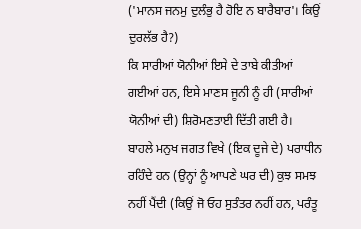('ਮਾਨਸ ਜਨਮੁ ਦੁਲੰਭੁ ਹੈ ਹੋਇ ਨ ਬਾਰੈਬਾਰ'। ਕਿਉਂ ਦੁਰਲੱਭ ਹੈ?)
ਕਿ ਸਾਰੀਆਂ ਯੋਨੀਆਂ ਇਸੇ ਦੇ ਤਾਬੇ ਕੀਤੀਆਂ ਗਈਆਂ ਹਨ, ਇਸੇ ਮਾਣਸ ਜੂਨੀ ਨੂੰ ਹੀ (ਸਾਰੀਆਂ ਯੋਨੀਆਂ ਦੀ) ਸ਼ਿਰੋਮਣਤਾਈ ਦਿੱਤੀ ਗਈ ਹੈ।
ਬਾਹਲੇ ਮਨੁਖ ਜਗਤ ਵਿਖੇ (ਇਕ ਦੂਜੇ ਦੇ) ਪਰਾਧੀਨ ਰਹਿੰਦੇ ਹਨ (ਉਨ੍ਹਾਂ ਨੂੰ ਆਪਣੇ ਘਰ ਦੀ) ਕੁਝ ਸਮਝ ਨਹੀਂ ਪੈਂਦੀ (ਕਿਉਂ ਜੋ ਓਹ ਸੁਤੰਤਰ ਨਹੀਂ ਹਨ, ਪਰੰਤੂ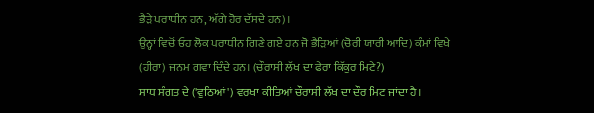ਭੈੜੇ ਪਰਾਧੀਨ ਹਨ, ਅੱਗੇ ਹੋਰ ਦੱਸਦੇ ਹਨ)।
ਉਨ੍ਹਾਂ ਵਿਚੋਂ ਓਹ ਲੋਕ ਪਰਾਧੀਨ ਗਿਣੇ ਗਏ ਹਨ ਜੋ ਭੈੜਿਆਂ (ਚੋਰੀ ਯਾਰੀ ਆਦਿ) ਕੰਮਾਂ ਵਿਖੇ (ਹੀਰਾ) ਜਨਮ ਗਵਾ ਦਿੰਦੇ ਹਨ। (ਚੌਰਾਸੀ ਲੱਖ ਦਾ ਫੇਰਾ ਕਿੱਕੁਰ ਮਿਟੇ?)
ਸਾਧ ਸੰਗਤ ਦੇ ('ਵੁਠਿਆਂ') ਵਰਖਾ ਕੀਤਿਆਂ ਚੌਰਾਸੀ ਲੱਖ ਦਾ ਦੌਰ ਮਿਟ ਜਾਂਦਾ ਹੈ।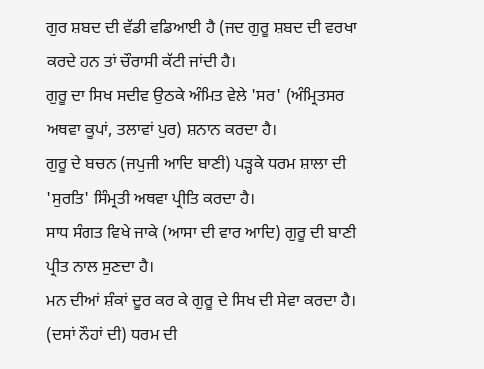ਗੁਰ ਸ਼ਬਦ ਦੀ ਵੱਡੀ ਵਡਿਆਈ ਹੈ (ਜਦ ਗੁਰੂ ਸ਼ਬਦ ਦੀ ਵਰਖਾ ਕਰਦੇ ਹਨ ਤਾਂ ਚੌਰਾਸੀ ਕੱਟੀ ਜਾਂਦੀ ਹੈ।
ਗੁਰੂ ਦਾ ਸਿਖ ਸਦੀਵ ਉਠਕੇ ਅੰਮਿਤ ਵੇਲੇ 'ਸਰ' (ਅੰਮ੍ਰਿਤਸਰ ਅਥਵਾ ਕੂਪਾਂ, ਤਲਾਵਾਂ ਪੁਰ) ਸ਼ਨਾਨ ਕਰਦਾ ਹੈ।
ਗੁਰੂ ਦੇ ਬਚਨ (ਜਪੁਜੀ ਆਦਿ ਬਾਣੀ) ਪੜ੍ਹਕੇ ਧਰਮ ਸ਼ਾਲਾ ਦੀ 'ਸੁਰਤਿ' ਸਿੰਮ੍ਰਤੀ ਅਥਵਾ ਪ੍ਰੀਤਿ ਕਰਦਾ ਹੈ।
ਸਾਧ ਸੰਗਤ ਵਿਖੇ ਜਾਕੇ (ਆਸਾ ਦੀ ਵਾਰ ਆਦਿ) ਗੁਰੂ ਦੀ ਬਾਣੀ ਪ੍ਰੀਤ ਨਾਲ ਸੁਣਦਾ ਹੈ।
ਮਨ ਦੀਆਂ ਸ਼ੰਕਾਂ ਦੂਰ ਕਰ ਕੇ ਗੁਰੂ ਦੇ ਸਿਖ ਦੀ ਸੇਵਾ ਕਰਦਾ ਹੈ।
(ਦਸਾਂ ਨੌਹਾਂ ਦੀ) ਧਰਮ ਦੀ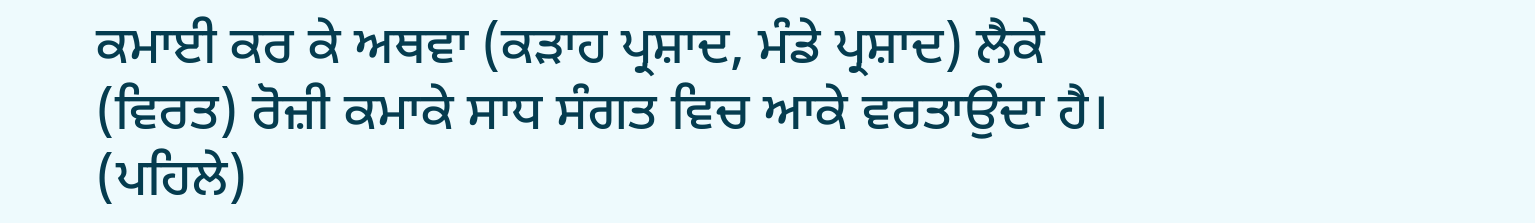ਕਮਾਈ ਕਰ ਕੇ ਅਥਵਾ (ਕੜਾਹ ਪ੍ਰਸ਼ਾਦ, ਮੰਡੇ ਪ੍ਰਸ਼ਾਦ) ਲੈਕੇ (ਵਿਰਤ) ਰੋਜ਼ੀ ਕਮਾਕੇ ਸਾਧ ਸੰਗਤ ਵਿਚ ਆਕੇ ਵਰਤਾਉਂਦਾ ਹੈ।
(ਪਹਿਲੇ)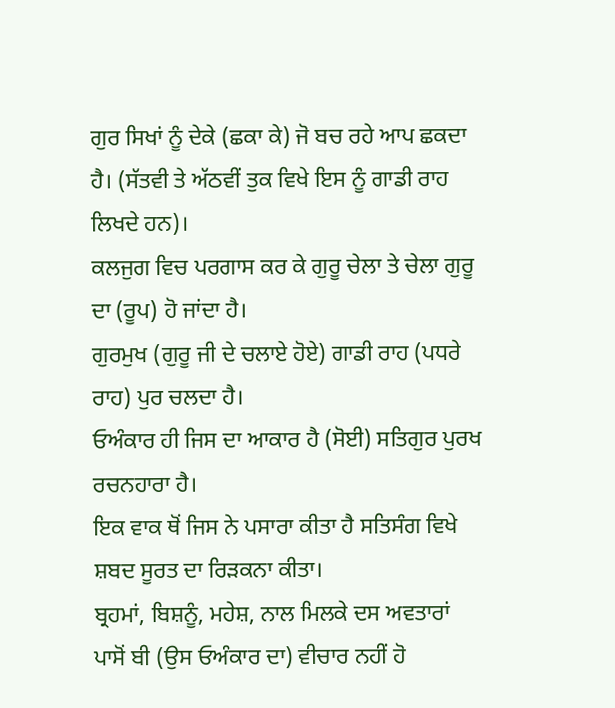ਗੁਰ ਸਿਖਾਂ ਨੂੰ ਦੇਕੇ (ਛਕਾ ਕੇ) ਜੋ ਬਚ ਰਹੇ ਆਪ ਛਕਦਾ ਹੈ। (ਸੱਤਵੀ ਤੇ ਅੱਠਵੀਂ ਤੁਕ ਵਿਖੇ ਇਸ ਨੂੰ ਗਾਡੀ ਰਾਹ ਲਿਖਦੇ ਹਨ)।
ਕਲਜੁਗ ਵਿਚ ਪਰਗਾਸ ਕਰ ਕੇ ਗੁਰੂ ਚੇਲਾ ਤੇ ਚੇਲਾ ਗੁਰੂ ਦਾ (ਰੂਪ) ਹੋ ਜਾਂਦਾ ਹੈ।
ਗੁਰਮੁਖ (ਗੁਰੂ ਜੀ ਦੇ ਚਲਾਏ ਹੋਏ) ਗਾਡੀ ਰਾਹ (ਪਧਰੇ ਰਾਹ) ਪੁਰ ਚਲਦਾ ਹੈ।
ਓਅੰਕਾਰ ਹੀ ਜਿਸ ਦਾ ਆਕਾਰ ਹੈ (ਸੋਈ) ਸਤਿਗੁਰ ਪੁਰਖ ਰਚਨਹਾਰਾ ਹੈ।
ਇਕ ਵਾਕ ਥੋਂ ਜਿਸ ਨੇ ਪਸਾਰਾ ਕੀਤਾ ਹੈ ਸਤਿਸੰਗ ਵਿਖੇ ਸ਼ਬਦ ਸੂਰਤ ਦਾ ਰਿੜਕਨਾ ਕੀਤਾ।
ਬ੍ਰਹਮਾਂ, ਬਿਸ਼ਨੂੰ, ਮਹੇਸ਼, ਨਾਲ ਮਿਲਕੇ ਦਸ ਅਵਤਾਰਾਂ ਪਾਸੋਂ ਬੀ (ਉਸ ਓਅੰਕਾਰ ਦਾ) ਵੀਚਾਰ ਨਹੀਂ ਹੋ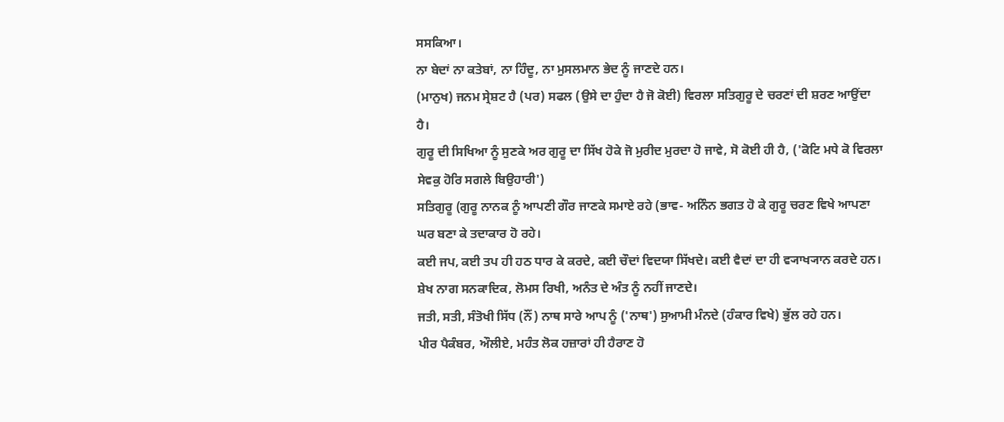ਸਸਕਿਆ।
ਨਾ ਬੇਦਾਂ ਨਾ ਕਤੇਬਾਂ, ਨਾ ਹਿੰਦੂ, ਨਾ ਮੁਸਲਮਾਨ ਭੇਦ ਨੂੰ ਜਾਣਦੇ ਹਨ।
(ਮਾਨੁਖ) ਜਨਮ ਸ੍ਰੇਸ਼ਟ ਹੈ (ਪਰ) ਸਫਲ (ਉਸੇ ਦਾ ਹੁੰਦਾ ਹੈ ਜੋ ਕੋਈ) ਵਿਰਲਾ ਸਤਿਗੁਰੂ ਦੇ ਚਰਣਾਂ ਦੀ ਸ਼ਰਣ ਆਉਂਦਾ ਹੈ।
ਗੁਰੂ ਦੀ ਸਿਖਿਆ ਨੂੰ ਸੁਣਕੇ ਅਰ ਗੁਰੂ ਦਾ ਸਿੱਖ ਹੋਕੇ ਜੋ ਮੁਰੀਦ ਮੁਰਦਾ ਹੋ ਜਾਵੇ, ਸੋ ਕੋਈ ਹੀ ਹੈ, ('ਕੋਟਿ ਮਧੇ ਕੋ ਵਿਰਲਾ ਸੇਵਕੁ ਹੋਰਿ ਸਗਲੇ ਬਿਉਹਾਰੀ')
ਸਤਿਗੁਰੂ (ਗੁਰੂ ਨਾਨਕ ਨੂੰ ਆਪਣੀ ਗੌਰ ਜਾਣਕੇ ਸਮਾਏ ਰਹੇ (ਭਾਵ- ਅਨਿੰਨ ਭਗਤ ਹੋ ਕੇ ਗੁਰੂ ਚਰਣ ਵਿਖੇ ਆਪਣਾ ਘਰ ਬਣਾ ਕੇ ਤਦਾਕਾਰ ਹੋ ਰਹੇ।
ਕਈ ਜਪ, ਕਈ ਤਪ ਹੀ ਹਠ ਧਾਰ ਕੇ ਕਰਦੇ, ਕਈ ਚੌਦਾਂ ਵਿਦਯਾ ਸਿੱਖਦੇ। ਕਈ ਵੈਦਾਂ ਦਾ ਹੀ ਵ੍ਯਾਖ੍ਯਾਨ ਕਰਦੇ ਹਨ।
ਸ਼ੇਖ ਨਾਗ ਸਨਕਾਦਿਕ, ਲੋਮਸ ਰਿਖੀ, ਅਨੰਤ ਦੇ ਅੰਤ ਨੂੰ ਨਹੀਂ ਜਾਣਦੇ।
ਜਤੀ, ਸਤੀ, ਸੰਤੋਖੀ ਸਿੱਧ (ਨੌਂ) ਨਾਥ ਸਾਰੇ ਆਪ ਨੂੰ ('ਨਾਥ') ਸੁਆਮੀ ਮੰਨਦੇ (ਹੰਕਾਰ ਵਿਖੇ) ਭੁੱਲ ਰਹੇ ਹਨ।
ਪੀਰ ਪੈਕੰਬਰ, ਔਲੀਏ, ਮਹੰਤ ਲੋਕ ਹਜ਼ਾਰਾਂ ਹੀ ਹੈਰਾਣ ਹੋ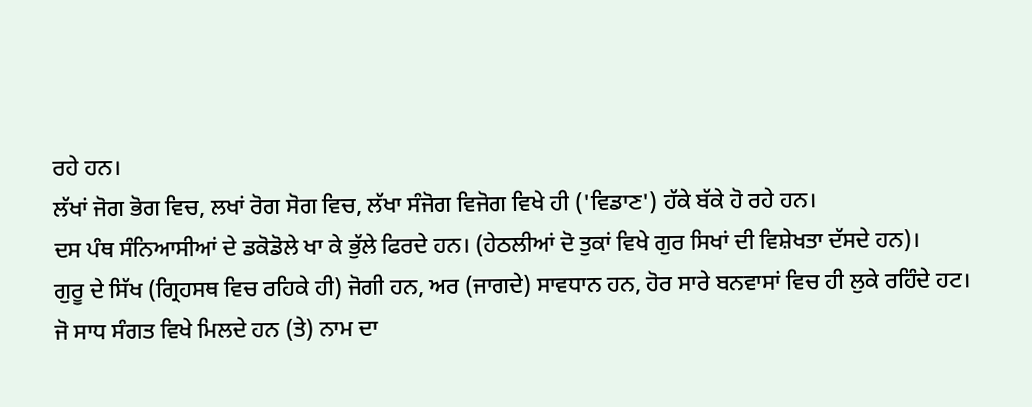ਰਹੇ ਹਨ।
ਲੱਖਾਂ ਜੋਗ ਭੋਗ ਵਿਚ, ਲਖਾਂ ਰੋਗ ਸੋਗ ਵਿਚ, ਲੱਖਾ ਸੰਜੋਗ ਵਿਜੋਗ ਵਿਖੇ ਹੀ ('ਵਿਡਾਣ') ਹੱਕੇ ਬੱਕੇ ਹੋ ਰਹੇ ਹਨ।
ਦਸ ਪੰਥ ਸੰਨਿਆਸੀਆਂ ਦੇ ਡਕੋਡੋਲੇ ਖਾ ਕੇ ਭੁੱਲੇ ਫਿਰਦੇ ਹਨ। (ਹੇਠਲੀਆਂ ਦੋ ਤੁਕਾਂ ਵਿਖੇ ਗੁਰ ਸਿਖਾਂ ਦੀ ਵਿਸ਼ੇਖਤਾ ਦੱਸਦੇ ਹਨ)।
ਗੁਰੂ ਦੇ ਸਿੱਖ (ਗ੍ਰਿਹਸਥ ਵਿਚ ਰਹਿਕੇ ਹੀ) ਜੋਗੀ ਹਨ, ਅਰ (ਜਾਗਦੇ) ਸਾਵਧਾਨ ਹਨ, ਹੋਰ ਸਾਰੇ ਬਨਵਾਸਾਂ ਵਿਚ ਹੀ ਲੁਕੇ ਰਹਿੰਦੇ ਹਟ।
ਜੋ ਸਾਧ ਸੰਗਤ ਵਿਖੇ ਮਿਲਦੇ ਹਨ (ਤੇ) ਨਾਮ ਦਾ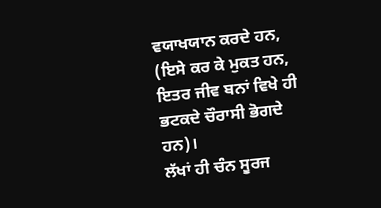ਵਯਾਖਯਾਨ ਕਰਦੇ ਹਨ, (ਇਸੇ ਕਰ ਕੇ ਮੁਕਤ ਹਨ, ਇਤਰ ਜੀਵ ਬਨਾਂ ਵਿਖੇ ਹੀ ਭਟਕਦੇ ਚੌਰਾਸੀ ਭੋਗਦੇ ਹਨ)।
ਲੱਖਾਂ ਹੀ ਚੰਨ ਸੂਰਜ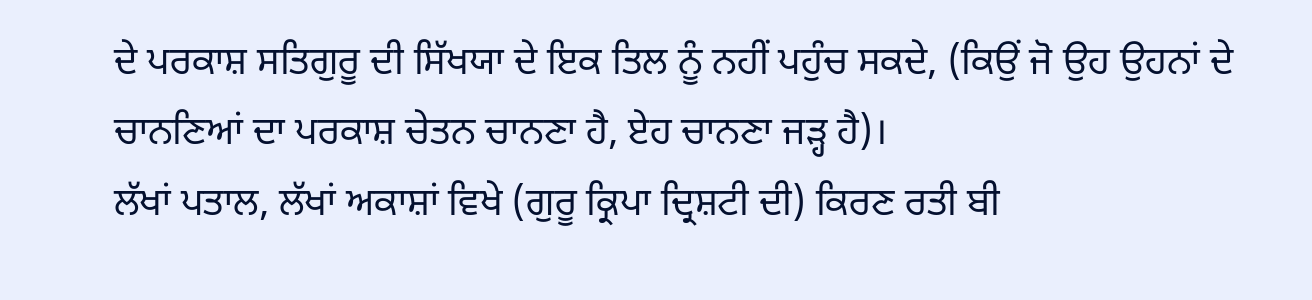ਦੇ ਪਰਕਾਸ਼ ਸਤਿਗੁਰੂ ਦੀ ਸਿੱਖਯਾ ਦੇ ਇਕ ਤਿਲ ਨੂੰ ਨਹੀਂ ਪਹੁੰਚ ਸਕਦੇ, (ਕਿਉਂ ਜੋ ਉਹ ਉਹਨਾਂ ਦੇ ਚਾਨਣਿਆਂ ਦਾ ਪਰਕਾਸ਼ ਚੇਤਨ ਚਾਨਣਾ ਹੈ, ਏਹ ਚਾਨਣਾ ਜੜ੍ਹ ਹੈ)।
ਲੱਖਾਂ ਪਤਾਲ, ਲੱਖਾਂ ਅਕਾਸ਼ਾਂ ਵਿਖੇ (ਗੁਰੂ ਕ੍ਰਿਪਾ ਦ੍ਰਿਸ਼ਟੀ ਦੀ) ਕਿਰਣ ਰਤੀ ਬੀ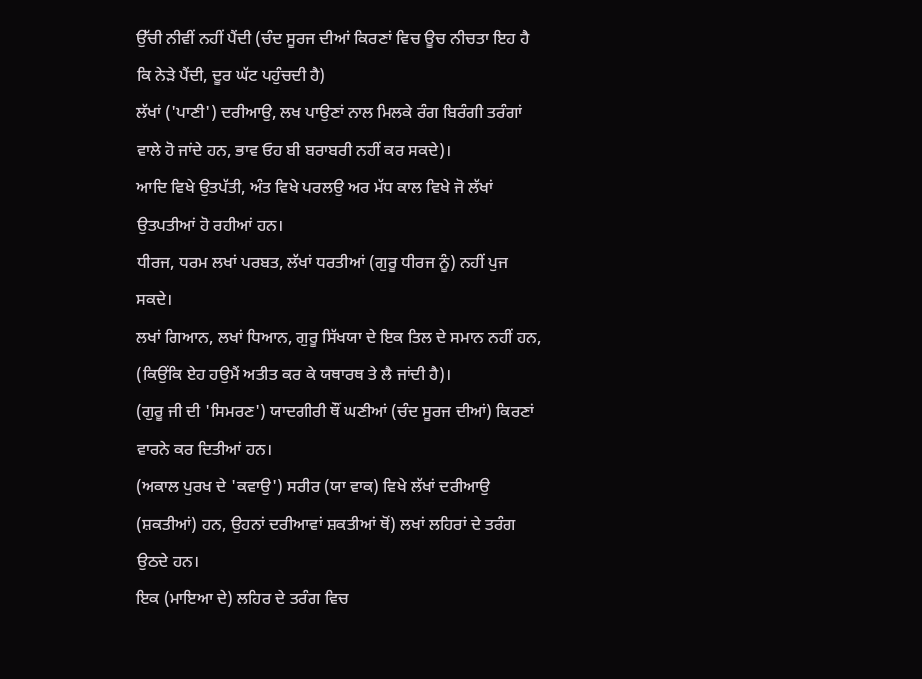ਉੱਚੀ ਨੀਵੀਂ ਨਹੀਂ ਪੈਂਦੀ (ਚੰਦ ਸੂਰਜ ਦੀਆਂ ਕਿਰਣਾਂ ਵਿਚ ਊਚ ਨੀਚਤਾ ਇਹ ਹੈ ਕਿ ਨੇੜੇ ਪੈਂਦੀ, ਦੂਰ ਘੱਟ ਪਹੁੰਚਦੀ ਹੈ)
ਲੱਖਾਂ ('ਪਾਣੀ') ਦਰੀਆਉ, ਲਖ ਪਾਉਣਾਂ ਨਾਲ ਮਿਲਕੇ ਰੰਗ ਬਿਰੰਗੀ ਤਰੰਗਾਂ ਵਾਲੇ ਹੋ ਜਾਂਦੇ ਹਨ, ਭਾਵ ਓਹ ਬੀ ਬਰਾਬਰੀ ਨਹੀਂ ਕਰ ਸਕਦੇ)।
ਆਦਿ ਵਿਖੇ ਉਤਪੱਤੀ, ਅੰਤ ਵਿਖੇ ਪਰਲਉ ਅਰ ਮੱਧ ਕਾਲ ਵਿਖੇ ਜੋ ਲੱਖਾਂ ਉਤਪਤੀਆਂ ਹੋ ਰਹੀਆਂ ਹਨ।
ਧੀਰਜ, ਧਰਮ ਲਖਾਂ ਪਰਬਤ, ਲੱਖਾਂ ਧਰਤੀਆਂ (ਗੁਰੂ ਧੀਰਜ ਨੂੰ) ਨਹੀਂ ਪੁਜ ਸਕਦੇ।
ਲਖਾਂ ਗਿਆਨ, ਲਖਾਂ ਧਿਆਨ, ਗੁਰੂ ਸਿੱਖਯਾ ਦੇ ਇਕ ਤਿਲ ਦੇ ਸਮਾਨ ਨਹੀਂ ਹਨ, (ਕਿਉਂਕਿ ਏਹ ਹਉਮੈਂ ਅਤੀਤ ਕਰ ਕੇ ਯਥਾਰਥ ਤੇ ਲੈ ਜਾਂਦੀ ਹੈ)।
(ਗੁਰੂ ਜੀ ਦੀ 'ਸਿਮਰਣ') ਯਾਦਗੀਰੀ ਥੌਂ ਘਣੀਆਂ (ਚੰਦ ਸੂਰਜ ਦੀਆਂ) ਕਿਰਣਾਂ ਵਾਰਨੇ ਕਰ ਦਿਤੀਆਂ ਹਨ।
(ਅਕਾਲ ਪੁਰਖ ਦੇ 'ਕਵਾਉ') ਸਰੀਰ (ਯਾ ਵਾਕ) ਵਿਖੇ ਲੱਖਾਂ ਦਰੀਆਉ (ਸ਼ਕਤੀਆਂ) ਹਨ, ਉਹਨਾਂ ਦਰੀਆਵਾਂ ਸ਼ਕਤੀਆਂ ਥੋਂ) ਲਖਾਂ ਲਹਿਰਾਂ ਦੇ ਤਰੰਗ ਉਠਦੇ ਹਨ।
ਇਕ (ਮਾਇਆ ਦੇ) ਲਹਿਰ ਦੇ ਤਰੰਗ ਵਿਚ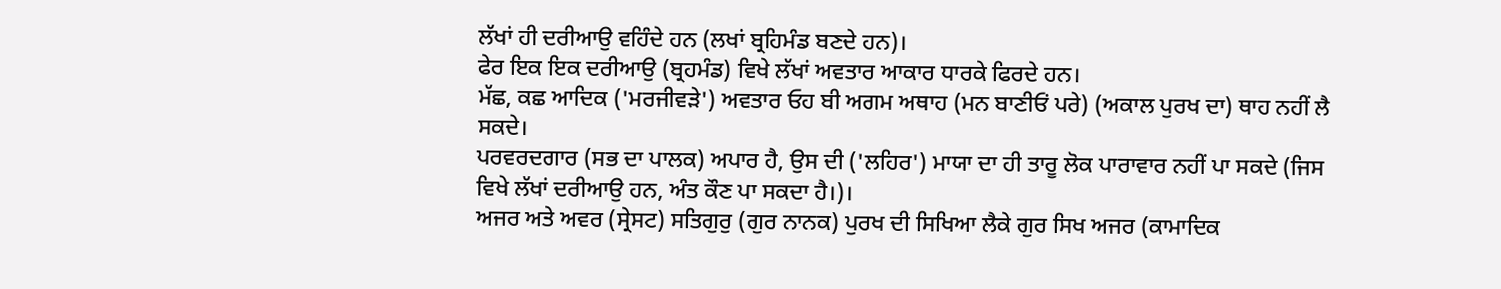ਲੱਖਾਂ ਹੀ ਦਰੀਆਉ ਵਹਿੰਦੇ ਹਨ (ਲਖਾਂ ਬ੍ਰਹਿਮੰਡ ਬਣਦੇ ਹਨ)।
ਫੇਰ ਇਕ ਇਕ ਦਰੀਆਉ (ਬ੍ਰਹਮੰਡ) ਵਿਖੇ ਲੱਖਾਂ ਅਵਤਾਰ ਆਕਾਰ ਧਾਰਕੇ ਫਿਰਦੇ ਹਨ।
ਮੱਛ, ਕਛ ਆਦਿਕ ('ਮਰਜੀਵੜੇ') ਅਵਤਾਰ ਓਹ ਬੀ ਅਗਮ ਅਥਾਹ (ਮਨ ਬਾਣੀਓਂ ਪਰੇ) (ਅਕਾਲ ਪੁਰਖ ਦਾ) ਥਾਹ ਨਹੀਂ ਲੈ ਸਕਦੇ।
ਪਰਵਰਦਗਾਰ (ਸਭ ਦਾ ਪਾਲਕ) ਅਪਾਰ ਹੈ, ਉਸ ਦੀ ('ਲਹਿਰ') ਮਾਯਾ ਦਾ ਹੀ ਤਾਰੂ ਲੋਕ ਪਾਰਾਵਾਰ ਨਹੀਂ ਪਾ ਸਕਦੇ (ਜਿਸ ਵਿਖੇ ਲੱਖਾਂ ਦਰੀਆਉ ਹਨ, ਅੰਤ ਕੌਣ ਪਾ ਸਕਦਾ ਹੈ।)।
ਅਜਰ ਅਤੇ ਅਵਰ (ਸ੍ਰੇਸਟ) ਸਤਿਗੁਰੁ (ਗੁਰ ਨਾਨਕ) ਪੁਰਖ ਦੀ ਸਿਖਿਆ ਲੈਕੇ ਗੁਰ ਸਿਖ ਅਜਰ (ਕਾਮਾਦਿਕ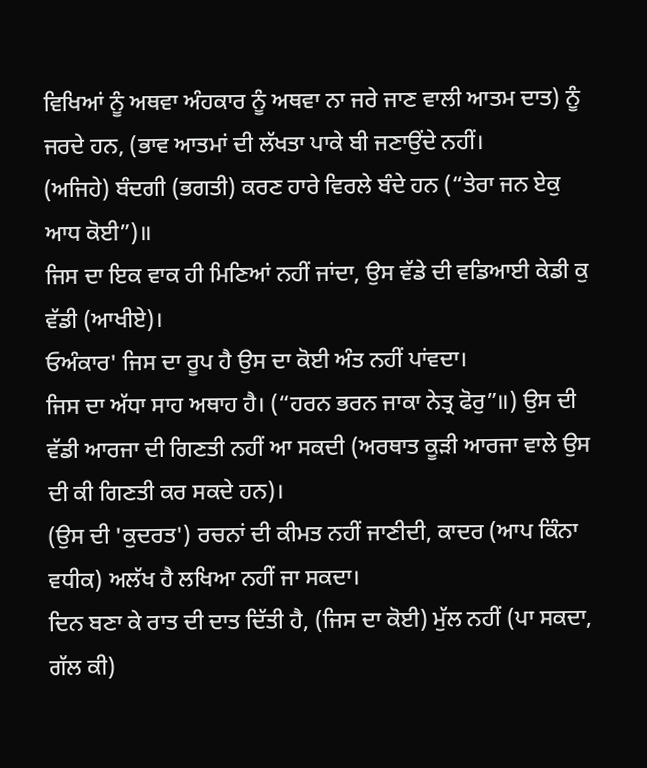ਵਿਖਿਆਂ ਨੂੰ ਅਥਵਾ ਅੰਹਕਾਰ ਨੂੰ ਅਥਵਾ ਨਾ ਜਰੇ ਜਾਣ ਵਾਲੀ ਆਤਮ ਦਾਤ) ਨੂੰ ਜਰਦੇ ਹਨ, (ਭਾਵ ਆਤਮਾਂ ਦੀ ਲੱਖਤਾ ਪਾਕੇ ਬੀ ਜਣਾਉਂਦੇ ਨਹੀਂ।
(ਅਜਿਹੇ) ਬੰਦਗੀ (ਭਗਤੀ) ਕਰਣ ਹਾਰੇ ਵਿਰਲੇ ਬੰਦੇ ਹਨ (“ਤੇਰਾ ਜਨ ਏਕੁ ਆਧ ਕੋਈ”)॥
ਜਿਸ ਦਾ ਇਕ ਵਾਕ ਹੀ ਮਿਣਿਆਂ ਨਹੀਂ ਜਾਂਦਾ, ਉਸ ਵੱਡੇ ਦੀ ਵਡਿਆਈ ਕੇਡੀ ਕੁ ਵੱਡੀ (ਆਖੀਏ)।
ਓਅੰਕਾਰ' ਜਿਸ ਦਾ ਰੂਪ ਹੈ ਉਸ ਦਾ ਕੋਈ ਅੰਤ ਨਹੀਂ ਪਾਂਵਦਾ।
ਜਿਸ ਦਾ ਅੱਧਾ ਸਾਹ ਅਥਾਹ ਹੈ। (“ਹਰਨ ਭਰਨ ਜਾਕਾ ਨੇਤ੍ਰ ਫੋਰੁ”॥) ਉਸ ਦੀ ਵੱਡੀ ਆਰਜਾ ਦੀ ਗਿਣਤੀ ਨਹੀਂ ਆ ਸਕਦੀ (ਅਰਥਾਤ ਕੂੜੀ ਆਰਜਾ ਵਾਲੇ ਉਸ ਦੀ ਕੀ ਗਿਣਤੀ ਕਰ ਸਕਦੇ ਹਨ)।
(ਉਸ ਦੀ 'ਕੁਦਰਤ') ਰਚਨਾਂ ਦੀ ਕੀਮਤ ਨਹੀਂ ਜਾਣੀਦੀ, ਕਾਦਰ (ਆਪ ਕਿੰਨਾ ਵਧੀਕ) ਅਲੱਖ ਹੈ ਲਖਿਆ ਨਹੀਂ ਜਾ ਸਕਦਾ।
ਦਿਨ ਬਣਾ ਕੇ ਰਾਤ ਦੀ ਦਾਤ ਦਿੱਤੀ ਹੈ, (ਜਿਸ ਦਾ ਕੋਈ) ਮੁੱਲ ਨਹੀਂ (ਪਾ ਸਕਦਾ, ਗੱਲ ਕੀ)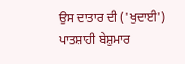ਉਸ ਦਾਤਾਰ ਦੀ ('ਖੁਦਾਈ') ਪਾਤਸ਼ਾਹੀ ਬੇਸ਼ੁਮਾਰ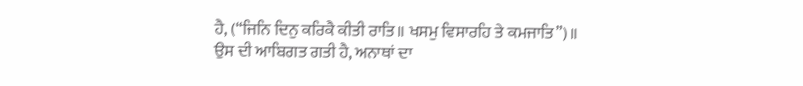ਹੈ, (“ਜਿਨਿ ਦਿਨੁ ਕਰਿਕੈ ਕੀਤੀ ਰਾਤਿ॥ ਖਸਮੁ ਵਿਸਾਰਹਿ ਤੇ ਕਮਜਾਤਿ”)॥
ਉਸ ਦੀ ਆਬਿਗਤ ਗਤੀ ਹੈ, ਅਨਾਥਾਂ ਦਾ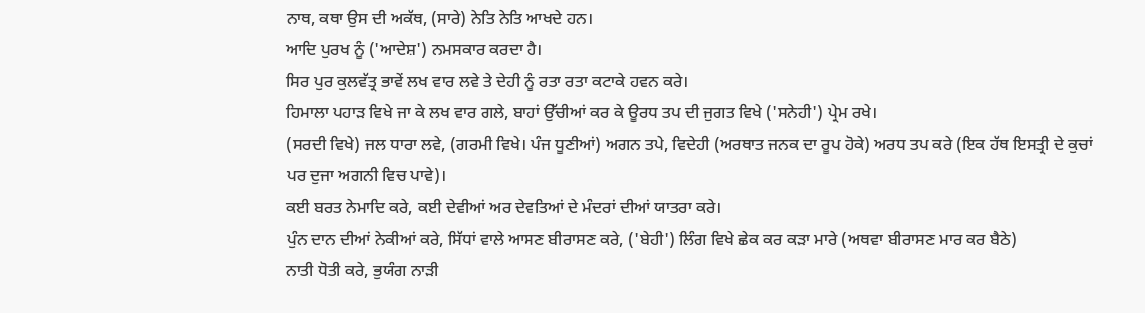ਨਾਥ, ਕਥਾ ਉਸ ਦੀ ਅਕੱਥ, (ਸਾਰੇ) ਨੇਤਿ ਨੇਤਿ ਆਖਦੇ ਹਨ।
ਆਦਿ ਪੁਰਖ ਨੂੰ ('ਆਦੇਸ਼') ਨਮਸਕਾਰ ਕਰਦਾ ਹੈ।
ਸਿਰ ਪੁਰ ਕੁਲਵੱਤ੍ਰ ਭਾਵੇਂ ਲਖ ਵਾਰ ਲਵੇ ਤੇ ਦੇਹੀ ਨੂੰ ਰਤਾ ਰਤਾ ਕਟਾਕੇ ਹਵਨ ਕਰੇ।
ਹਿਮਾਲਾ ਪਹਾੜ ਵਿਖੇ ਜਾ ਕੇ ਲਖ ਵਾਰ ਗਲੇ, ਬਾਹਾਂ ਉੱਚੀਆਂ ਕਰ ਕੇ ਊਰਧ ਤਪ ਦੀ ਜੁਗਤ ਵਿਖੇ ('ਸਨੇਹੀ') ਪ੍ਰੇਮ ਰਖੇ।
(ਸਰਦੀ ਵਿਖੇ) ਜਲ ਧਾਰਾ ਲਵੇ, (ਗਰਮੀ ਵਿਖੇ। ਪੰਜ ਧੂਣੀਆਂ) ਅਗਨ ਤਪੇ, ਵਿਦੇਹੀ (ਅਰਥਾਤ ਜਨਕ ਦਾ ਰੂਪ ਹੋਕੇ) ਅਰਧ ਤਪ ਕਰੇ (ਇਕ ਹੱਥ ਇਸਤ੍ਰੀ ਦੇ ਕੁਚਾਂ ਪਰ ਦੁਜਾ ਅਗਨੀ ਵਿਚ ਪਾਵੇ)।
ਕਈ ਬਰਤ ਨੇਮਾਦਿ ਕਰੇ, ਕਈ ਦੇਵੀਆਂ ਅਰ ਦੇਵਤਿਆਂ ਦੇ ਮੰਦਰਾਂ ਦੀਆਂ ਯਾਤਰਾ ਕਰੇ।
ਪੁੰਨ ਦਾਨ ਦੀਆਂ ਨੇਕੀਆਂ ਕਰੇ, ਸਿੱਧਾਂ ਵਾਲੇ ਆਸਣ ਬੀਰਾਸਣ ਕਰੇ, ('ਬੇਹੀ') ਲਿੰਗ ਵਿਖੇ ਛੇਕ ਕਰ ਕੜਾ ਮਾਰੇ (ਅਥਵਾ ਬੀਰਾਸਣ ਮਾਰ ਕਰ ਬੈਠੇ)
ਨਾਤੀ ਧੋਤੀ ਕਰੇ, ਭੁਯੰਗ ਨਾੜੀ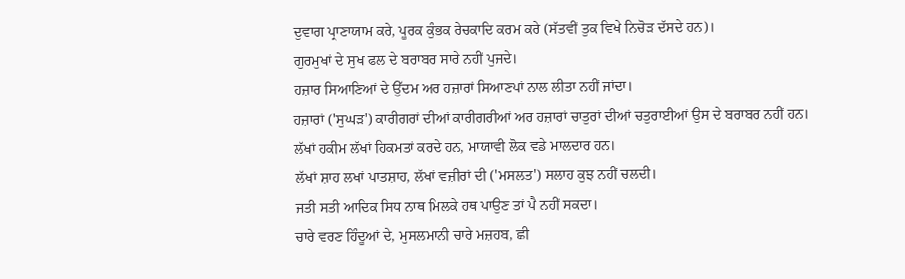ਦੁਵਾਗ ਪ੍ਰਾਣਾਯਾਮ ਕਰੇ, ਪੂਰਕ ਕੁੰਭਕ ਰੇਚਕਾਦਿ ਕਰਮ ਕਰੇ (ਸੱਤਵੀਂ ਤੁਕ ਵਿਖੇ ਨਿਚੋੜ ਦੱਸਦੇ ਹਨ)।
ਗੁਰਮੁਖਾਂ ਦੇ ਸੁਖ ਫਲ ਦੇ ਬਰਾਬਰ ਸਾਰੇ ਨਹੀਂ ਪੁਜਦੇ।
ਹਜ਼ਾਰ ਸਿਆਣਿਆਂ ਦੇ ਉੱਦਮ ਅਰ ਹਜ਼ਾਰਾਂ ਸਿਆਣਪਾਂ ਨਾਲ ਲੀਤਾ ਨਹੀਂ ਜਾਂਦਾ।
ਹਜ਼ਾਰਾਂ ('ਸੁਘੜ') ਕਾਰੀਗਰਾਂ ਦੀਆਂ ਕਾਰੀਗਰੀਆਂ ਅਰ ਹਜ਼ਾਰਾਂ ਚਾਤੁਰਾਂ ਦੀਆਂ ਚਤੁਰਾਈਆਂ ਉਸ ਦੇ ਬਰਾਬਰ ਨਹੀਂ ਹਨ।
ਲੱਖਾਂ ਹਕੀਮ ਲੱਖਾਂ ਹਿਕਮਤਾਂ ਕਰਦੇ ਹਨ, ਮਾਯਾਵੀ ਲੋਕ ਵਡੇ ਮਾਲਦਾਰ ਹਨ।
ਲੱਖਾਂ ਸ਼ਾਹ ਲਖਾਂ ਪਾਤਸ਼ਾਹ, ਲੱਖਾਂ ਵਜ਼ੀਰਾਂ ਦੀ ('ਮਸਲਤ') ਸਲਾਹ ਕੁਝ ਨਹੀਂ ਚਲਦੀ।
ਜਤੀ ਸਤੀ ਆਦਿਕ ਸਿਧ ਨਾਥ ਮਿਲਕੇ ਹਥ ਪਾਉਣ ਤਾਂ ਪੈ ਨਹੀਂ ਸਕਦਾ।
ਚਾਰੇ ਵਰਣ ਹਿੰਦੂਆਂ ਦੇ, ਮੁਸਲਮਾਨੀ ਚਾਰੇ ਮਜ਼ਹਬ, ਛੀ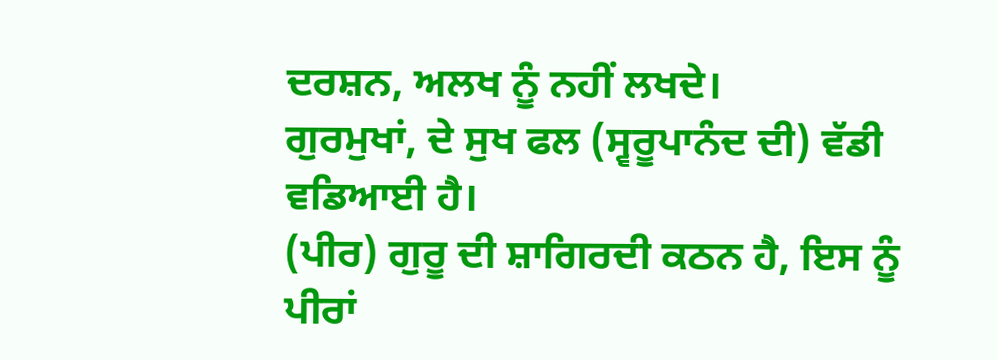ਦਰਸ਼ਨ, ਅਲਖ ਨੂੰ ਨਹੀਂ ਲਖਦੇ।
ਗੁਰਮੁਖਾਂ, ਦੇ ਸੁਖ ਫਲ (ਸ੍ਵਰੂਪਾਨੰਦ ਦੀ) ਵੱਡੀ ਵਡਿਆਈ ਹੈ।
(ਪੀਰ) ਗੁਰੂ ਦੀ ਸ਼ਾਗਿਰਦੀ ਕਠਨ ਹੈ, ਇਸ ਨੂੰ ਪੀਰਾਂ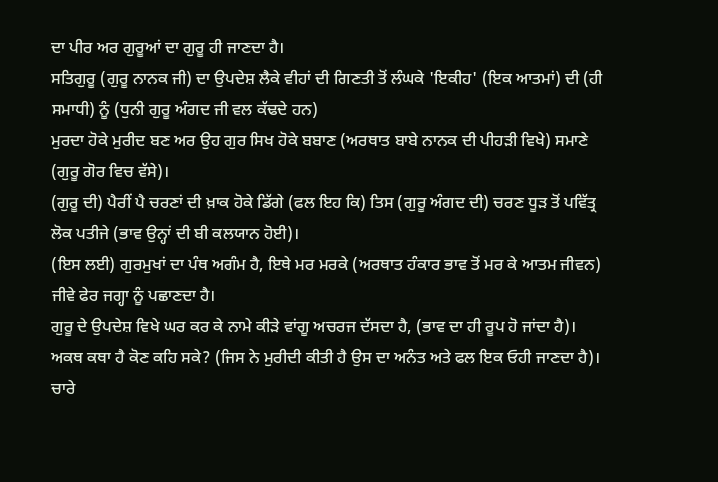ਦਾ ਪੀਰ ਅਰ ਗੁਰੂਆਂ ਦਾ ਗੁਰੂ ਹੀ ਜਾਣਦਾ ਹੈ।
ਸਤਿਗੁਰੂ (ਗੁਰੂ ਨਾਨਕ ਜੀ) ਦਾ ਉਪਦੇਸ਼ ਲੈਕੇ ਵੀਹਾਂ ਦੀ ਗਿਣਤੀ ਤੋਂ ਲੰਘਕੇ 'ਇਕੀਹ' (ਇਕ ਆਤਮਾਂ) ਦੀ (ਹੀ ਸਮਾਧੀ) ਨੂੰ (ਧੁਨੀ ਗੁਰੂ ਅੰਗਦ ਜੀ ਵਲ ਕੱਢਦੇ ਹਨ)
ਮੁਰਦਾ ਹੋਕੇ ਮੁਰੀਦ ਬਣ ਅਰ ਉਹ ਗੁਰ ਸਿਖ ਹੋਕੇ ਬਬਾਣ (ਅਰਥਾਤ ਬਾਬੇ ਨਾਨਕ ਦੀ ਪੀਹੜੀ ਵਿਖੇ) ਸਮਾਣੇ (ਗੁਰੂ ਗੋਰ ਵਿਚ ਵੱਸੇ)।
(ਗੁਰੂ ਦੀ) ਪੈਰੀਂ ਪੈ ਚਰਣਾਂ ਦੀ ਖ਼ਾਕ ਹੋਕੇ ਡਿੱਗੇ (ਫਲ ਇਹ ਕਿ) ਤਿਸ (ਗੁਰੂ ਅੰਗਦ ਦੀ) ਚਰਣ ਧੂੜ ਤੋਂ ਪਵਿੱਤ੍ਰ ਲੋਕ ਪਤੀਜੇ (ਭਾਵ ਉਨ੍ਹਾਂ ਦੀ ਬੀ ਕਲਯਾਨ ਹੋਈ)।
(ਇਸ ਲਈ) ਗੁਰਮੁਖਾਂ ਦਾ ਪੰਥ ਅਗੰਮ ਹੈ, ਇਥੇ ਮਰ ਮਰਕੇ (ਅਰਥਾਤ ਹੰਕਾਰ ਭਾਵ ਤੋਂ ਮਰ ਕੇ ਆਤਮ ਜੀਵਨ) ਜੀਵੇ ਫੇਰ ਜਗ੍ਹਾ ਨੂੰ ਪਛਾਣਦਾ ਹੈ।
ਗੁਰੂ ਦੇ ਉਪਦੇਸ਼ ਵਿਖੇ ਘਰ ਕਰ ਕੇ ਨਾਮੇ ਕੀੜੇ ਵਾਂਗੂ ਅਚਰਜ ਦੱਸਦਾ ਹੈ, (ਭਾਵ ਦਾ ਹੀ ਰੂਪ ਹੋ ਜਾਂਦਾ ਹੈ)।
ਅਕਥ ਕਥਾ ਹੈ ਕੋਣ ਕਹਿ ਸਕੇ? (ਜਿਸ ਨੇ ਮੁਰੀਦੀ ਕੀਤੀ ਹੈ ਉਸ ਦਾ ਅਨੰਤ ਅਤੇ ਫਲ ਇਕ ਓਹੀ ਜਾਣਦਾ ਹੈ)।
ਚਾਰੇ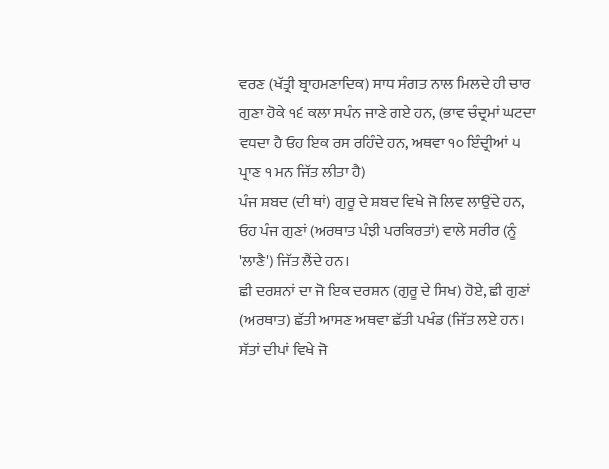ਵਰਣ (ਖੱਤ੍ਰੀ ਬ੍ਰਾਹਮਣਾਦਿਕ) ਸਾਧ ਸੰਗਤ ਨਾਲ ਮਿਲਦੇ ਹੀ ਚਾਰ ਗੁਣਾ ਹੋਕੇ ੧੬ ਕਲਾ ਸਪੰਨ ਜਾਣੇ ਗਏ ਹਨ, (ਭਾਵ ਚੰਦ੍ਰਮਾਂ ਘਟਦਾ ਵਧਦਾ ਹੈ ਓਹ ਇਕ ਰਸ ਰਹਿੰਦੇ ਹਨ, ਅਥਵਾ ੧੦ ਇੰਦ੍ਰੀਆਂ ੫ ਪ੍ਰਾਣ ੧ ਮਨ ਜਿੱਤ ਲੀਤਾ ਹੈ)
ਪੰਜ ਸ਼ਬਦ (ਦੀ ਥਾਂ) ਗੁਰੂ ਦੇ ਸ਼ਬਦ ਵਿਖੇ ਜੋ ਲਿਵ ਲਾਉਂਦੇ ਹਨ, ਓਹ ਪੰਜ ਗੁਣਾਂ (ਅਰਥਾਤ ਪੰਝੀ ਪਰਕਿਰਤਾਂ) ਵਾਲੇ ਸਰੀਰ (ਨੂੰ 'ਲਾਣੈ') ਜਿੱਤ ਲੈਂਦੇ ਹਨ।
ਛੀ ਦਰਸ਼ਨਾਂ ਦਾ ਜੋ ਇਕ ਦਰਸ਼ਨ (ਗੁਰੂ ਦੇ ਸਿਖ) ਹੋਏ, ਛੀ ਗੁਣਾਂ (ਅਰਥਾਤ) ਛੱਤੀ ਆਸਣ ਅਥਵਾ ਛੱਤੀ ਪਖੰਡ (ਜਿੱਤ ਲਏ ਹਨ।
ਸੱਤਾਂ ਦੀਪਾਂ ਵਿਖੇ ਜੋ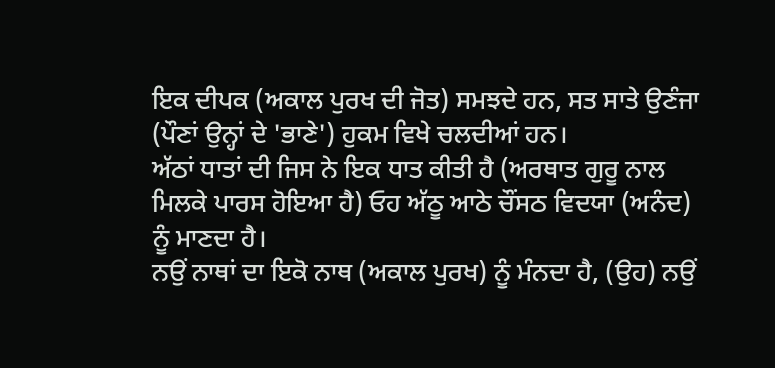ਇਕ ਦੀਪਕ (ਅਕਾਲ ਪੁਰਖ ਦੀ ਜੋਤ) ਸਮਝਦੇ ਹਨ, ਸਤ ਸਾਤੇ ਉਣੰਜਾ (ਪੌਣਾਂ ਉਨ੍ਹਾਂ ਦੇ 'ਭਾਣੇ') ਹੁਕਮ ਵਿਖੇ ਚਲਦੀਆਂ ਹਨ।
ਅੱਠਾਂ ਧਾਤਾਂ ਦੀ ਜਿਸ ਨੇ ਇਕ ਧਾਤ ਕੀਤੀ ਹੈ (ਅਰਥਾਤ ਗੁਰੂ ਨਾਲ ਮਿਲਕੇ ਪਾਰਸ ਹੋਇਆ ਹੈ) ਓਹ ਅੱਠੂ ਆਠੇ ਚੌਂਸਠ ਵਿਦਯਾ (ਅਨੰਦ) ਨੂੰ ਮਾਣਦਾ ਹੈ।
ਨਉਂ ਨਾਥਾਂ ਦਾ ਇਕੋ ਨਾਥ (ਅਕਾਲ ਪੁਰਖ) ਨੂੰ ਮੰਨਦਾ ਹੈ, (ਉਹ) ਨਉਂ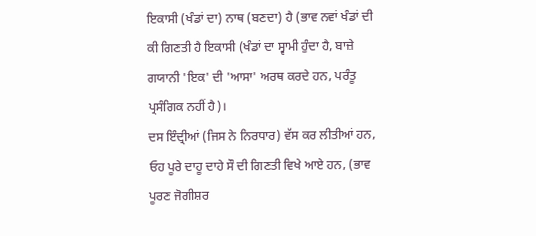ਇਕਾਸੀ (ਖੰਡਾਂ ਦਾ) ਨਾਥ (ਬਣਦਾ) ਹੈ (ਭਾਵ ਨਵਾਂ ਖੰਡਾਂ ਦੀ ਕੀ ਗਿਣਤੀ ਹੈ ਇਕਾਸੀ (ਖੰਡਾਂ ਦਾ ਸ੍ਵਾਮੀ ਹੁੰਦਾ ਹੈ, ਬਾਜ਼ੇ ਗਯਾਨੀ 'ਇਕ' ਦੀ 'ਆਸਾ' ਅਰਥ ਕਰਦੇ ਹਨ, ਪਰੰਤੂ ਪ੍ਰਸੰਗਿਕ ਨਹੀਂ ਹੈ)।
ਦਸ ਇੰਦ੍ਰੀਆਂ (ਜਿਸ ਨੇ ਨਿਰਧਾਰ) ਵੱਸ ਕਰ ਲੀਤੀਆਂ ਹਨ, ਓਹ ਪੂਰੇ ਦਾਹੂ ਦਾਹੇ ਸੌ ਦੀ ਗਿਣਤੀ ਵਿਖੇ ਆਏ ਹਨ, (ਭਾਵ ਪੂਰਣ ਜੋਗੀਸ਼ਰ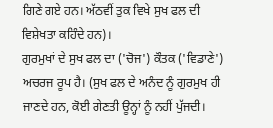ਗਿਣੇ ਗਏ ਹਨ। ਅੱਠਵੀਂ ਤੁਕ ਵਿਖੇ ਸੁਖ ਫਲ ਦੀ ਵਿਸ਼ੇਖਤਾ ਕਹਿੰਦੇ ਹਨ)।
ਗੁਰਮੁਖਾਂ ਦੇ ਸੁਖ ਫਲ ਦਾ ('ਚੋਜ') ਕੌਤਕ ('ਵਿਡਾਣੇ') ਅਚਰਜ ਰੂਪ ਹੈ। (ਸੁਖ ਫਲ ਦੇ ਅਨੰਦ ਨੂੰ ਗੁਰਮੁਖ ਹੀ ਜਾਣਦੇ ਹਨ, ਕੋਈ ਗੇਣਤੀ ਊਨ੍ਹਾਂ ਨੂੰ ਨਹੀਂ ਪੁੱਜਦੀ।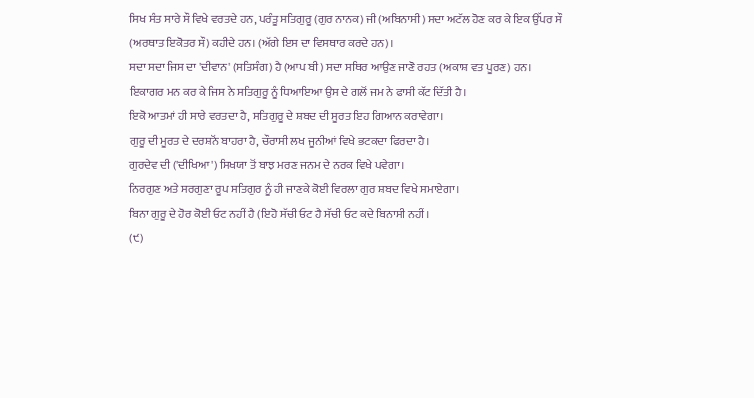ਸਿਖ ਸੰਤ ਸਾਰੇ ਸੌ ਵਿਖੇ ਵਰਤਦੇ ਹਨ, ਪਰੰਤੂ ਸਤਿਗੁਰੂ (ਗੁਰ ਨਾਨਕ) ਜੀ (ਅਬਿਨਾਸੀ) ਸਦਾ ਅਟੱਲ ਹੋਣ ਕਰ ਕੇ ਇਕ ਉੱਪਰ ਸੌ (ਅਰਥਾਤ ਇਕੋਤਰ ਸੌ) ਕਹੀਦੇ ਹਨ। (ਅੱਗੇ ਇਸ ਦਾ ਵਿਸਥਾਰ ਕਰਦੇ ਹਨ)।
ਸਦਾ ਸਦਾ ਜਿਸ ਦਾ 'ਦੀਵਾਨ' (ਸਤਿਸੰਗ) ਹੈ (ਆਪ ਬੀ) ਸਦਾ ਸਥਿਰ ਆਉਣ ਜਾਣੋ ਰਹਤ (ਅਕਾਸ਼ ਵਤ ਪੂਰਣ) ਹਨ।
ਇਕਾਗਰ ਮਨ ਕਰ ਕੇ ਜਿਸ ਨੇ ਸਤਿਗੁਰੂ ਨੂੰ ਧਿਆਇਆ ਉਸ ਦੇ ਗਲੋਂ ਜਮ ਨੇ ਫਾਸੀ ਕੱਟ ਦਿੱਤੀ ਹੈ।
ਇਕੋ ਆਤਮਾਂ ਹੀ ਸਾਰੇ ਵਰਤਦਾ ਹੈ, ਸਤਿਗੁਰੂ ਦੇ ਸ਼ਬਦ ਦੀ ਸੂਰਤ ਇਹ ਗਿਆਨ ਕਰਾਵੇਗਾ।
ਗੁਰੂ ਦੀ ਮੂਰਤ ਦੇ ਦਰਸ਼ਨੋਂ ਬਾਹਰਾ ਹੈ, ਚੌਰਾਸੀ ਲਖ ਜੂਨੀਆਂ ਵਿਖੇ ਭਟਕਦਾ ਫਿਰਦਾ ਹੈ।
ਗੁਰਦੇਵ ਦੀ ('ਦੀਖਿਆ') ਸਿਖਯਾ ਤੋਂ ਬਾਝ ਮਰਣ ਜਨਮ ਦੇ ਨਰਕ ਵਿਖੇ ਪਵੇਗਾ।
ਨਿਰਗੁਣ ਅਤੇ ਸਰਗੁਣਾ ਰੂਪ ਸਤਿਗੁਰ ਨੂੰ ਹੀ ਜਾਣਕੇ ਕੋਈ ਵਿਰਲਾ ਗੁਰ ਸ਼ਬਦ ਵਿਖੇ ਸਮਾਏਗਾ।
ਬਿਨਾ ਗੁਰੂ ਦੇ ਹੋਰ ਕੋਈ ਓਟ ਨਹੀਂ ਹੈ (ਇਹੋ ਸੱਚੀ ਓਟ ਹੈ ਸੱਚੀ ਓਟ ਕਦੇ ਬਿਨਾਸੀ ਨਹੀਂ।
(੯)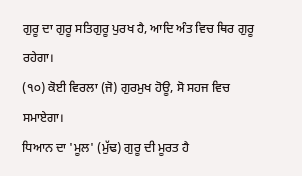ਗੁਰੂ ਦਾ ਗੁਰੂ ਸਤਿਗੁਰੂ ਪੁਰਖ ਹੈ, ਆਦਿ ਅੰਤ ਵਿਚ ਥਿਰ ਗੁਰੂ ਰਹੇਗਾ।
(੧੦) ਕੋਈ ਵਿਰਲਾ (ਜੋ) ਗੁਰਮੁਖ ਹੋਊ, ਸੋ ਸਹਜ ਵਿਚ ਸਮਾਏਗਾ।
ਧਿਆਨ ਦਾ 'ਮੂਲ' (ਮੁੱਢ) ਗੁਰੂ ਦੀ ਮੂਰਤ ਹੈ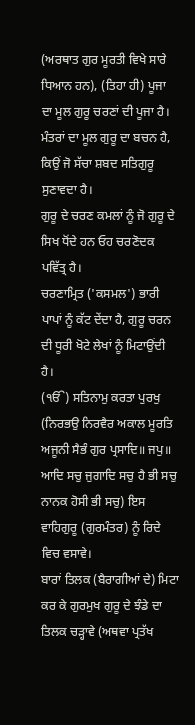(ਅਰਥਾਤ ਗੁਰ ਮੂਰਤੀ ਵਿਖੇ ਸਾਰੇ ਧਿਆਨ ਹਨ), (ਤਿਹਾ ਹੀ) ਪੂਜਾ ਦਾ ਮੂਲ ਗੁਰੂ ਚਰਣਾਂ ਦੀ ਪੂਜਾ ਹੈ।
ਮੰਤਰਾਂ ਦਾ ਮੂਲ ਗੁਰੂ ਦਾ ਬਚਨ ਹੈ, ਕਿਉਂ ਜੋ ਸੱਚਾ ਸ਼ਬਦ ਸਤਿਗੁਰੂ ਸੁਣਾਵਦਾ ਹੈ।
ਗੁਰੂ ਦੇ ਚਰਣ ਕਮਲਾਂ ਨੂੰ ਜੋ ਗੁਰੂ ਦੇ ਸਿਖ ਧੋਂਦੇ ਹਨ ਓਹ ਚਰਣੋਦਕ ਪਵਿੱਤ੍ਰ ਹੈ।
ਚਰਣਾਮ੍ਰਿਤ ('ਕਸਮਲ') ਭਾਰੀ ਪਾਪਾਂ ਨੂੰ ਕੱਟ ਦੇਂਦਾ ਹੈ, ਗੁਰੂ ਚਰਨ ਦੀ ਧੂਰੀ ਖੋਟੇ ਲੇਖਾਂ ਨੂੰ ਮਿਟਾਉਂਦੀ ਹੈ।
(ੴ) ਸਤਿਨਾਮੁ ਕਰਤਾ ਪੁਰਖੁ (ਨਿਰਭਉ ਨਿਰਵੈਰ ਅਕਾਲ ਮੂਰਤਿ ਅਜੂਨੀ ਸੈਭੰ ਗੁਰ ਪ੍ਰਸਾਦਿ॥ ਜਪੁ॥ ਆਦਿ ਸਚੁ ਜੁਗਾਦਿ ਸਚੁ ਹੈ ਭੀ ਸਚੁ ਨਾਨਕ ਹੋਸੀ ਭੀ ਸਚੁ) ਇਸ ਵਾਹਿਗੁਰੂ (ਗੁਰਮੰਤਰ) ਨੂੰ ਰਿਦੇ ਵਿਚ ਵਸਾਵੇ।
ਬਾਰਾਂ ਤਿਲਕ (ਬੈਰਾਗੀਆਂ ਦੇ) ਮਿਟਾ ਕਰ ਕੇ ਗੁਰਮੁਖ ਗੁਰੂ ਦੇ ਝੰਡੇ ਦਾ ਤਿਲਕ ਚੜ੍ਹਾਵੇ (ਅਥਵਾ ਪ੍ਰਤੱਖ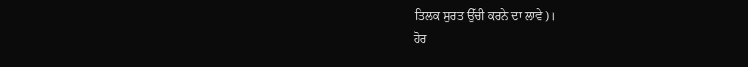ਤਿਲਕ ਸੁਰਤ ਉੱਚੀ ਕਰਨੇ ਦਾ ਲਾਵੇ)।
ਹੋਰ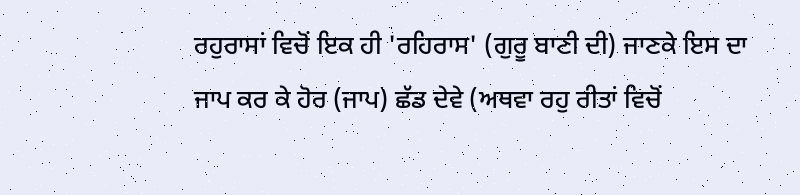ਰਹੁਰਾਸਾਂ ਵਿਚੋਂ ਇਕ ਹੀ 'ਰਹਿਰਾਸ' (ਗੁਰੂ ਬਾਣੀ ਦੀ) ਜਾਣਕੇ ਇਸ ਦਾ ਜਾਪ ਕਰ ਕੇ ਹੋਰ (ਜਾਪ) ਛੱਡ ਦੇਵੇ (ਅਥਵਾ ਰਹੁ ਰੀਤਾਂ ਵਿਚੋਂ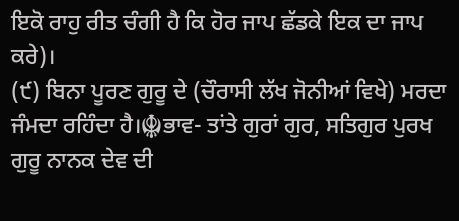ਇਕੋ ਰਾਹੁ ਰੀਤ ਚੰਗੀ ਹੈ ਕਿ ਹੋਰ ਜਾਪ ਛੱਡਕੇ ਇਕ ਦਾ ਜਾਪ ਕਰੇ)।
(੯) ਬਿਨਾ ਪੂਰਣ ਗੁਰੂ ਦੇ (ਚੌਰਾਸੀ ਲੱਖ ਜੋਨੀਆਂ ਵਿਖੇ) ਮਰਦਾ ਜੰਮਦਾ ਰਹਿੰਦਾ ਹੈ।☬ਭਾਵ- ਤਾਂਤੇ ਗੁਰਾਂ ਗੁਰ, ਸਤਿਗੁਰ ਪੁਰਖ ਗੁਰੂ ਨਾਨਕ ਦੇਵ ਦੀ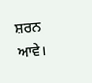ਸ਼ਰਨ ਆਵੇ।